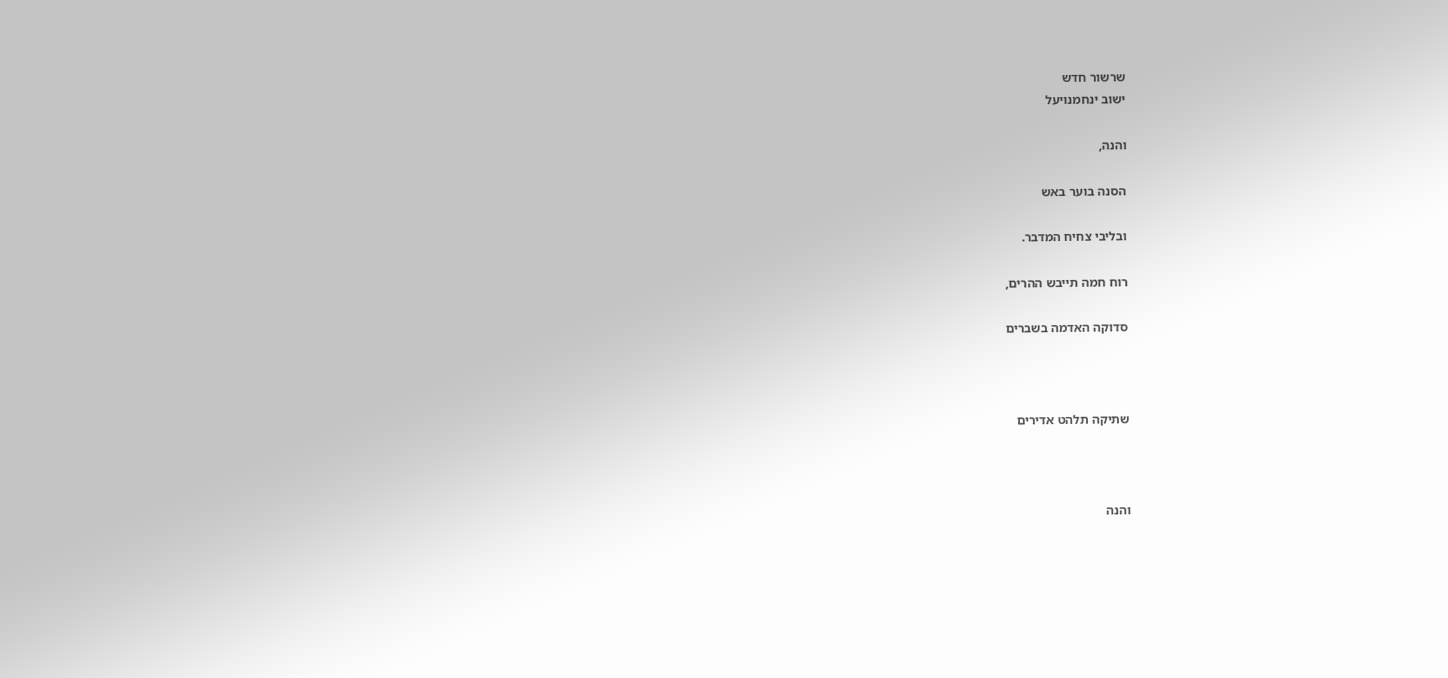שרשור חדש
ישוב ינחמנויעל

והנה,

הסנה בוער באש

ובליבי צחיח המדבר.

רוח חמה תייבש ההרים,

סדוקה האדמה בשברים



שתיקה תלהט אדירים



והנה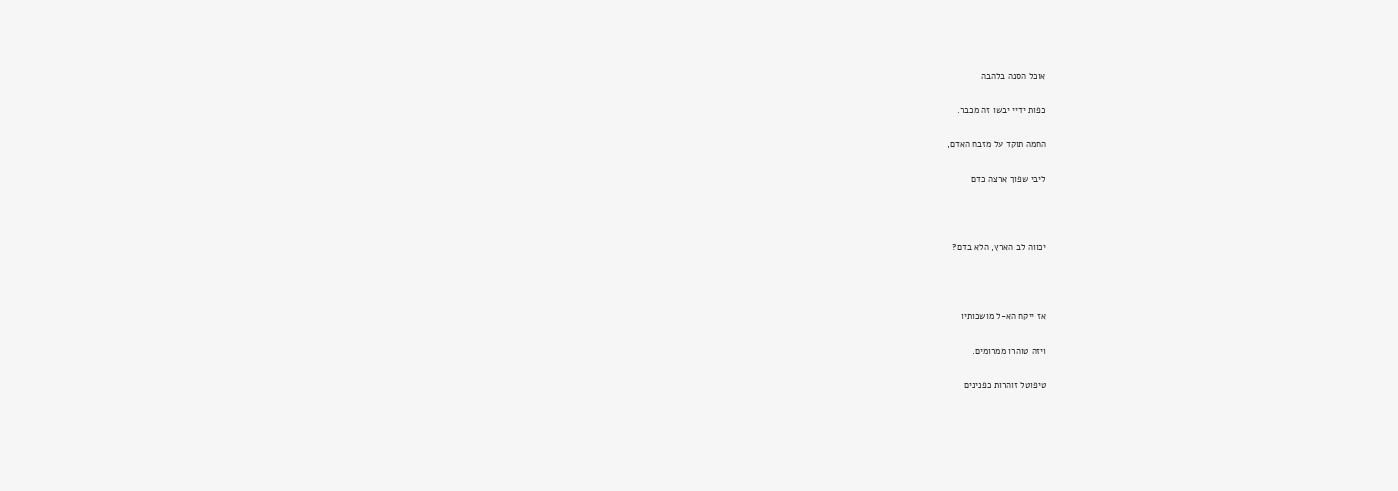אוכל הסנה בלהבה

כפות ידיי יבשו זה מכבר.

החמה תוקד על מזבח האדם,

ליבי שפוך ארצה כדם



יכווה לב הארץ, הלא בדם?



אז ייקח הא-ל מושכותיו

ויזה טוהרו ממרומים.

טיפוטל זוהרות כפנינים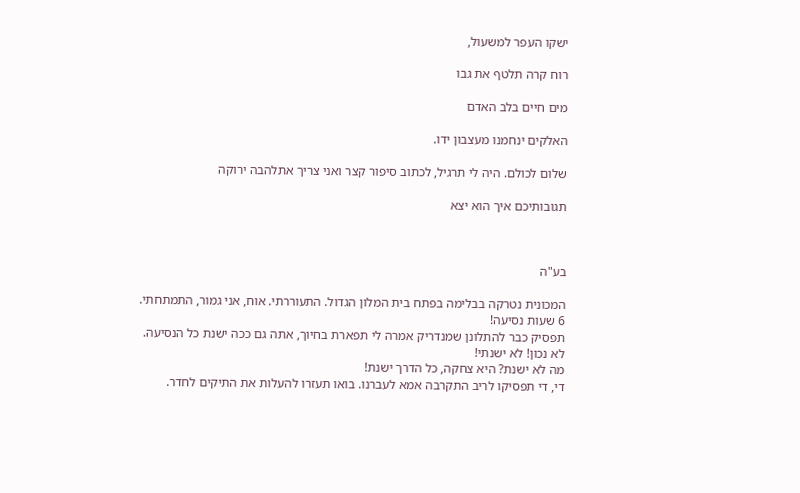ישקו העפר למשעול,

רוח קרה תלטף את גבו

מים חיים בלב האדם

האלקים ינחמנו מעצבון ידו.

שלום לכולם. היה לי תרגיל, לכתוב סיפור קצר ואני צריך אתלהבה ירוקה

תגובותיכם איך הוא יצא



בע"ה

המכונית נטרקה בבלימה בפתח בית המלון הגדול. התעוררתי. אוח, אני גמור, התמתחתי.
6 שעות נסיעה!
תפסיק כבר להתלונן שמנדריק אמרה לי תפארת בחיוך, אתה גם ככה ישנת כל הנסיעה.
לא נכון! לא ישנתי!
מה לא ישנת? היא צחקה, כל הדרך ישנת!
די, די תפסיקו לריב התקרבה אמא לעברנו. בואו תעזרו להעלות את התיקים לחדר.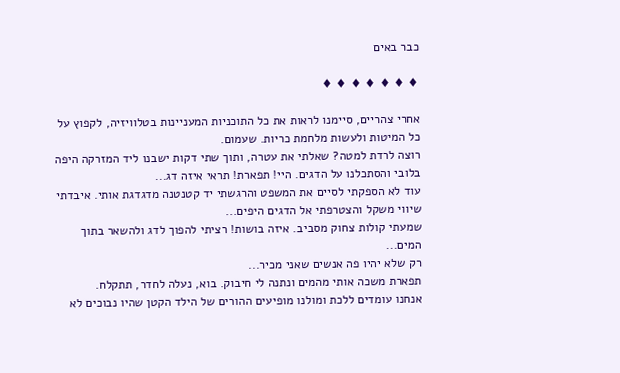כבר באים

♦ ♦ ♦ ♦ ♦ ♦ ♦

אחרי צהריים, סיימנו לראות את כל התוכניות המעניינות בטלוויזיה, לקפוץ על כל המיטות ולעשות מלחמת כריות. שעמום.
רוצה לרדת למטה? שאלתי את עטרה, ותוך שתי דקות ישבנו ליד המזרקה היפה בלובי והסתכלנו על הדגים. היי! תפארת! תראי איזה דג...
עוד לא הספקתי לסיים את המשפט והרגשתי יד קטנטנה מדגדגת אותי. איבדתי שיווי משקל והצטרפתי אל הדגים היפים...
שמעתי קולות צחוק מסביב. איזה בושות! רציתי להפוך לדג ולהשאר בתוך המים...
רק שלא יהיו פה אנשים שאני מכיר...
תפארת משכה אותי מהמים ונתנה לי חיבוק. בוא, נעלה לחדר, תתקלח.
אנחנו עומדים ללכת ומולנו מופיעים ההורים של הילד הקטן שהיו נבוכים לא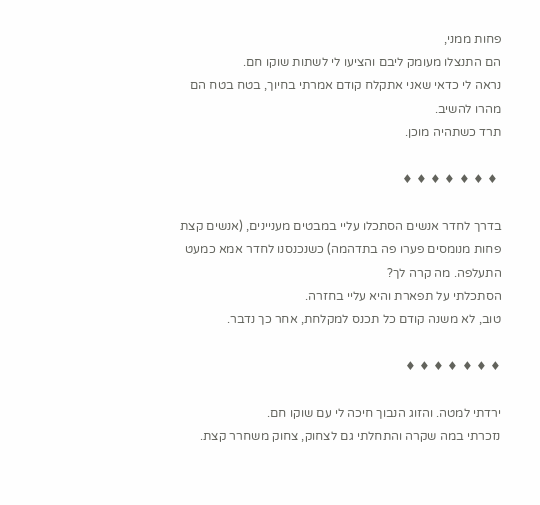פחות ממני,
הם התנצלו מעומק ליבם והציעו לי לשתות שוקו חם.
נראה לי כדאי שאני אתקלח קודם אמרתי בחיוך, בטח בטח הם מהרו להשיב.
תרד כשתהיה מוכן.

 ♦ ♦ ♦ ♦ ♦ ♦ ♦

בדרך לחדר אנשים הסתכלו עליי במבטים מעניינים, (אנשים קצת פחות מנומסים פערו פה בתדהמה) כשנכנסנו לחדר אמא כמעט התעלפה. מה קרה לך?
הסתכלתי על תפארת והיא עליי בחזרה.
טוב, לא משנה קודם כל תכנס למקלחת, אחר כך נדבר.

♦ ♦ ♦ ♦ ♦ ♦ ♦

ירדתי למטה. והזוג הנבוך חיכה לי עם שוקו חם.
נזכרתי במה שקרה והתחלתי גם לצחוק, צחוק משחרר קצת.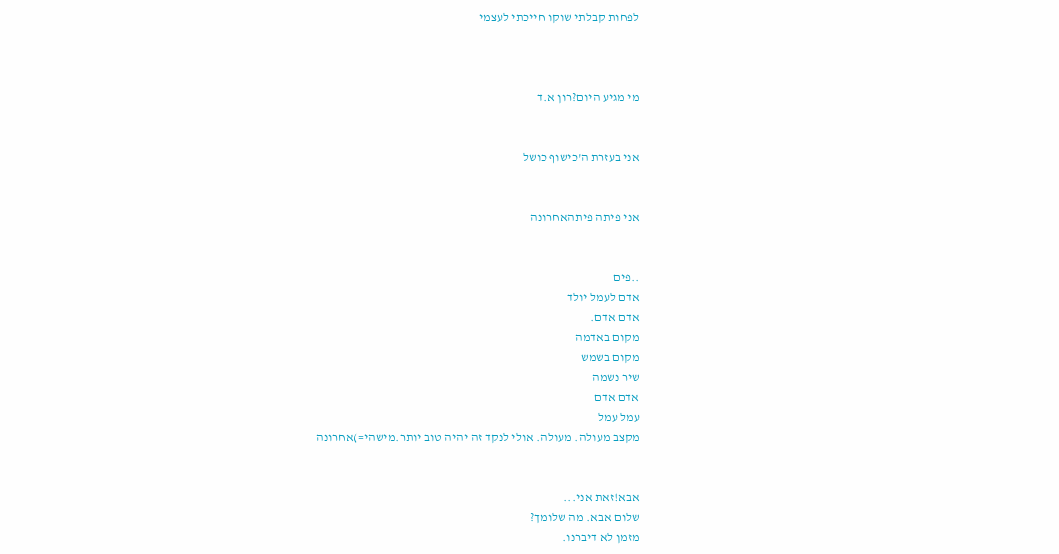לפחות קבלתי שוקו חייכתי לעצמי



מי מגיע היום?רון א.ד


אני בעזרת ה'כישוף כושל


אני פיתה פיתהאחרונה


..פים
אדם לעמל יולד
אדם אדם.
מקום באדמה
מקום בשמש
שיר נשמה
אדם אדם
עמל עמל
מקצב מעולה. מעולה. אולי לנקד זה יהיה טוב יותר.מישהי=)אחרונה


אבא!זאת אני...
שלום אבא. מה שלומך?
מזמן לא דיברנו.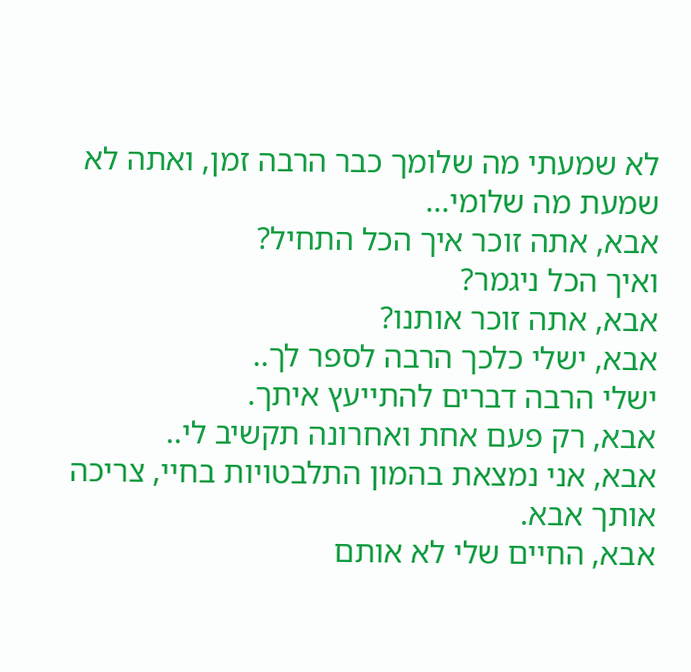לא שמעתי מה שלומך כבר הרבה זמן, ואתה לא שמעת מה שלומי...
אבא, אתה זוכר איך הכל התחיל?
ואיך הכל ניגמר?
אבא, אתה זוכר אותנו?
אבא, ישלי כלכך הרבה לספר לך..
ישלי הרבה דברים להתייעץ איתך.
אבא, רק פעם אחת ואחרונה תקשיב לי..
אבא, אני נמצאת בהמון התלבטויות בחיי, צריכה אותך אבא.
אבא, החיים שלי לא אותם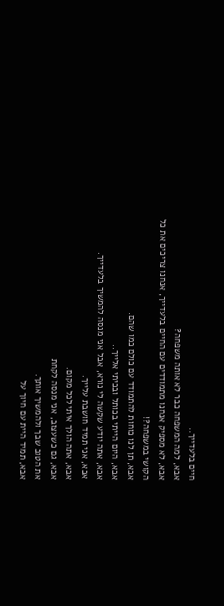חיים בלעדייך..
אבא, למה המשפחה כבר לא אותה משפחה?
אבא, לא מספיק אנחנו מתמודדים עם החיים בלעדייך, אנחנו צריכים את כל הקושי במשפחה?!
אבא, תן לנו כוחות להתמודד עם כולם כמו שהם.
אבא, היום הייתי בכותל ובכיתי אלייך..
אבא, אתה יודע שקשה לי נורא, אבל אני מנסה להמשיך בלעדייך.
אבא, אני תמיד חושבת עלייך.
אבא, אתה הולך איתי לכל מקום.
אבא, גם כשעצוב, אני מנסה לקחת
את הטוב שבך ולהמשיך אותך.
אבא, תמיד היית עם חיוך על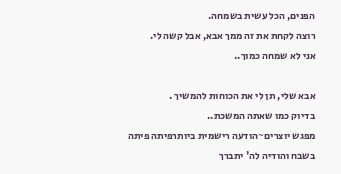הפנים, הכל עשית בשמחה.
רוצה לקחת את זה ממך אבא, אבל קשה לי.
אני לא שמחה כמוך..

אבא שלי, תן לי את הכוחות להמשיך .
בדיוק כמו שאתה המשכת..
מפגש יוצרים~הודעה רישמית ביותרפיתה פיתה
בשבח והודיה לה' יתברך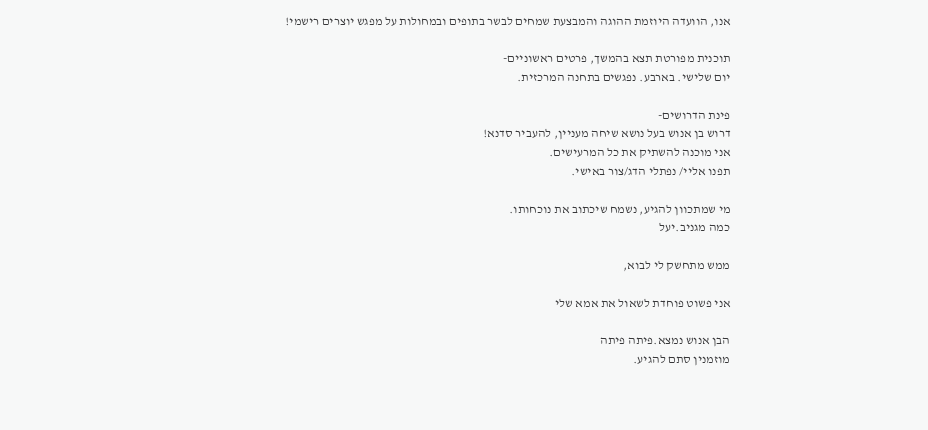אנו, הוועדה היוזמת ההוגה והמבצעת שמחים לבשר בתופים ובמחולות על מפגש יוצרים רישמי!

תוכנית מפורטת תצא בהמשך, פרטים ראשוניים-
יום שלישי. בארבע. נפגשים בתחנה המרכזית.

פינת הדרושים-
דרוש בן אנוש בעל נושא שיחה מעניין, להעביר סדנא!
אני מוכנה להשתיק את כל המרעישים.
תפנו אליי/ נפתלי הדג/צור באישי.

מי שמתכוון להגיע, נשמח שיכתוב את נוכחותו.
כמה מגניב.יעל

ממש מתחשק לי לבוא,

אני פשוט פוחדת לשאול את אמא שלי

הבן אנוש נמצא.פיתה פיתה
מוזמנין סתם להגיע.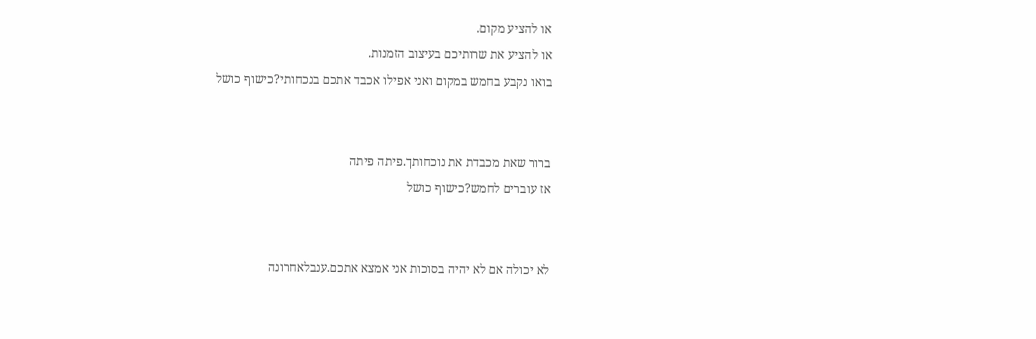או להציע מקום.
או להציע את שרותיכם בעיצוב הזמנות.
בואו נקבע בחמש במקום ואני אפילו אכבד אתכם בנכחותי?כישוף כושל


ברור שאת מכבדת את נוכחותך.פיתה פיתה
אז עוברים לחמש?כישוף כושל


לא יכולה אם לא יהיה בסוכות אני אמצא אתכם.ענבלאחרונה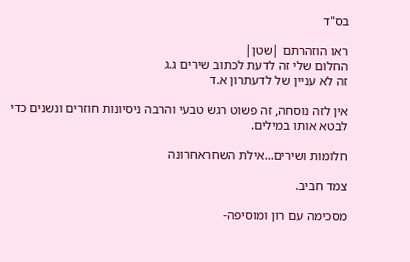בס"ד

ראו הוזהרתם |שטן|
החלום שלי זה לדעת לכתוב שירים ג.ג
זה לא עניין של לדעתרון א.ד

אין לזה נוסחה, זה פשוט רגש טבעי והרבה ניסיונות חוזרים ונשנים כדי לבטא אותו במילים.

חלומות ושירים...אילת השחראחרונה

צמד חביב.

מסכימה עם רון ומוסיפה-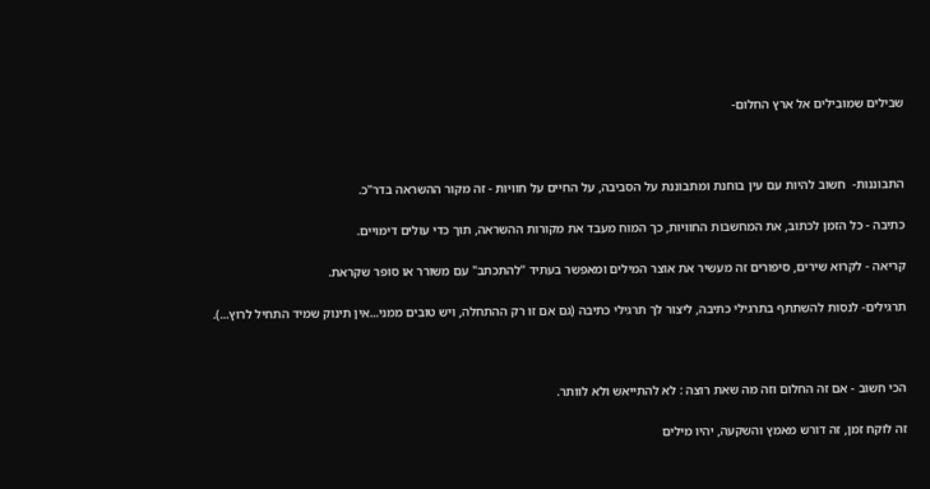שבילים שמובילים אל ארץ החלום-



התבוננות-  חשוב להיות עם עין בוחנת ומתבוננת על הסביבה, על החיים על חוויות - זה מקור ההשראה בדר"כ.

כתיבה - כל הזמן לכתוב, את המחשבות החוויות, כך המוח מעבד את מקורות ההשראה, תוך כדי עולים דימויים.

קריאה - לקרוא שירים, סיפורים זה מעשיר את אוצר המילים ומאפשר בעתיד "להתכתב" עם משורר או סופר שקראת.

תרגילים- לנסות להשתתף בתרגילי כתיבה, ליצור לך תרגילי כתיבה (גם אם זו רק ההתחלה, ויש טובים ממני...אין תינוק שמיד התחיל לרוץ...).



הכי חשוב - אם זה החלום וזה מה שאת רוצה : לא להתייאש ולא לוותר.

זה לוקח זמן, זה דורש מאמץ והשקעה, יהיו מילים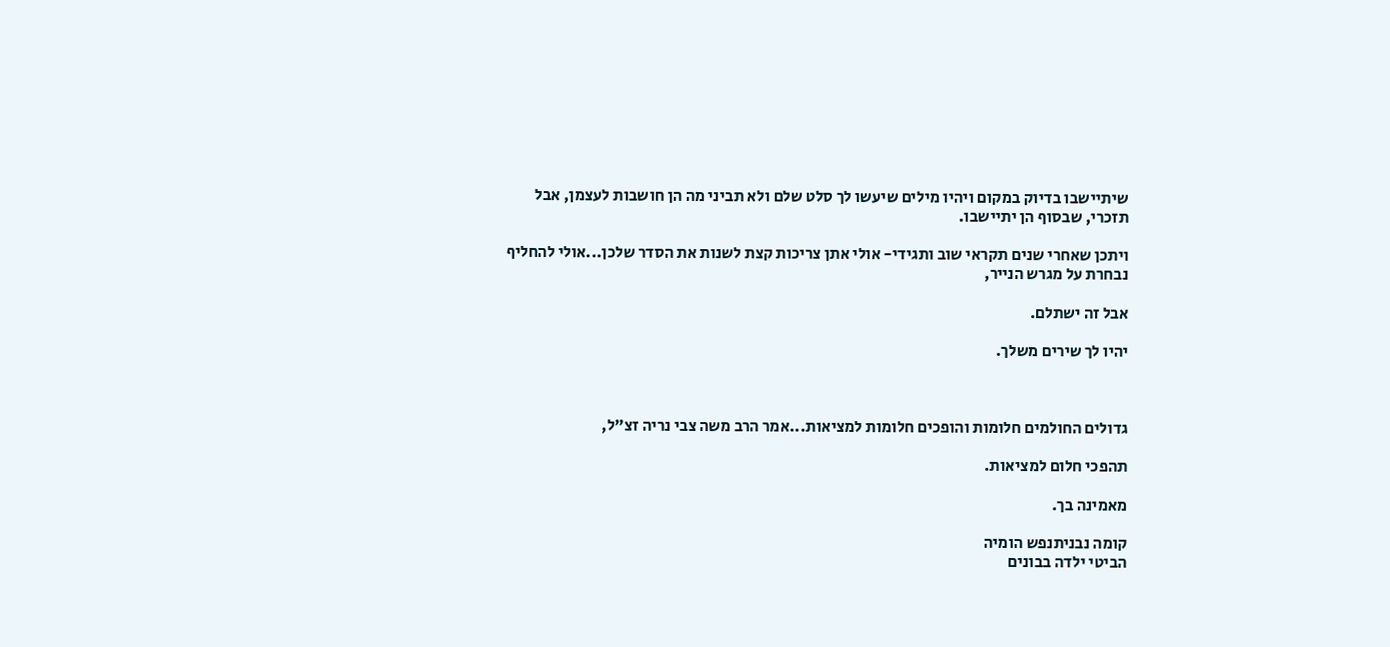שיתיישבו בדיוק במקום ויהיו מילים שיעשו לך סלט שלם ולא תביני מה הן חושבות לעצמן, אבל תזכרי, שבסוף הן יתיישבו.

ויתכן שאחרי שנים תקראי שוב ותגידי- אולי אתן צריכות קצת לשנות את הסדר שלכן...אולי להחליף נבחרת על מגרש הנייר,

אבל זה ישתלם.

יהיו לך שירים משלך.



גדולים החולמים חלומות והופכים חלומות למציאות...אמר הרב משה צבי נריה זצ"ל,

תהפכי חלום למציאות.

מאמינה בך.

קומה נבניתנפש הומיה
הביטי ילדה בבונים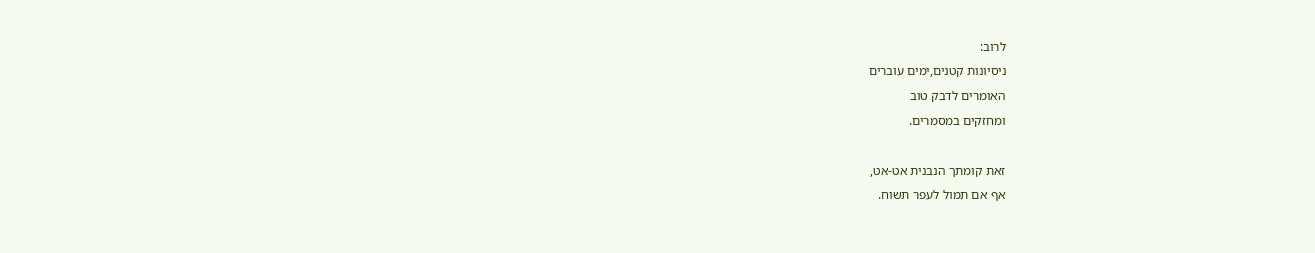לרוב:
ניסיונות קטנים,ימים עוברים
האומרים לדבק טוב
ומחזקים במסמרים.

זאת קומתך הנבנית אט-אט,
אף אם תמול לעפר תשוח.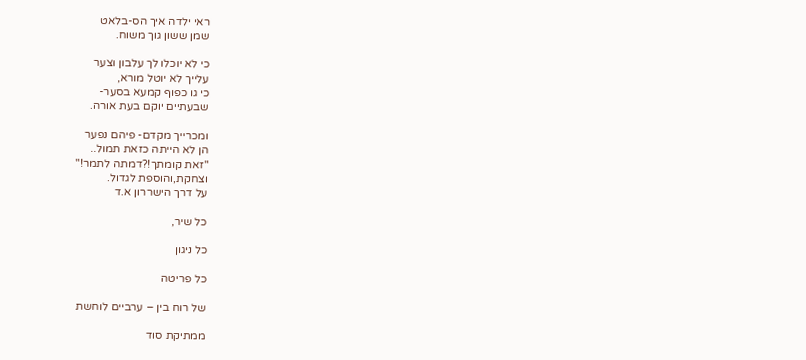ראי ילדה איך הס-בלאט
שמן ששון גוך משוח.

כי לא יוכלו לך עלבון וצער
עלייך לא יוטל מורא,
כי גו כפוף קמעא בסער-
שבעתיים יוקם בעת אורה.

ומכרייך מקדם- פיהם נפער
הן לא הייתה כזאת תמול..
"זאת קומתך!?דמתה לתמר!"
וצחקת,והוספת לגדול.
על דרך הישררון א.ד

כל שיר,

כל ניגון

כל פריטה

של רוח בין – ערביים לוחשת

ממתיקת סוד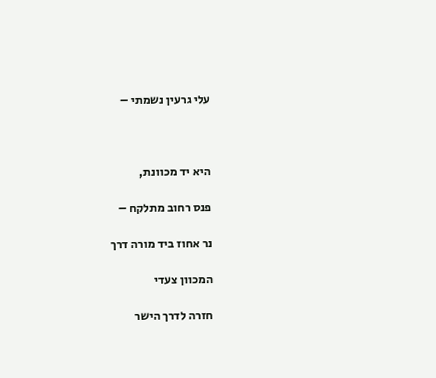עלי גרעין נשמתי –



היא יד מכוונת,

פנס רחוב מתלקח –

נר אחוז ביד מורה דרך

המכוון צעדי

חזרה לדרך הישר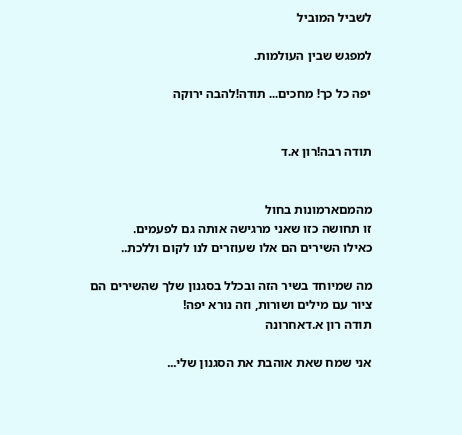לשביל המוביל

למפגש שבין העולמות.

יפה כל כך! מחכים... תודה!להבה ירוקה


תודה רבה!רון א.ד


מהמםארמונות בחול
זו תחושה כזו שאני מרגישה אותה גם לפעמים.
כאילו השירים הם אלו שעוזרים לנו לקום וללכת..

מה שמיוחד בשיר הזה ובכלל בסגנון שלך שהשירים הם ציור עם מילים ושורות, וזה נורא יפה!
תודה רון א.דאחרונה

אני שמח שאת אוהבת את הסגנון שלי...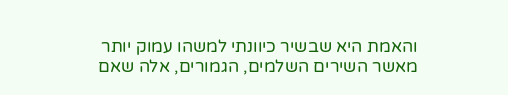והאמת היא שבשיר כיוונתי למשהו עמוק יותר מאשר השירים השלמים, הגמורים, אלה שאם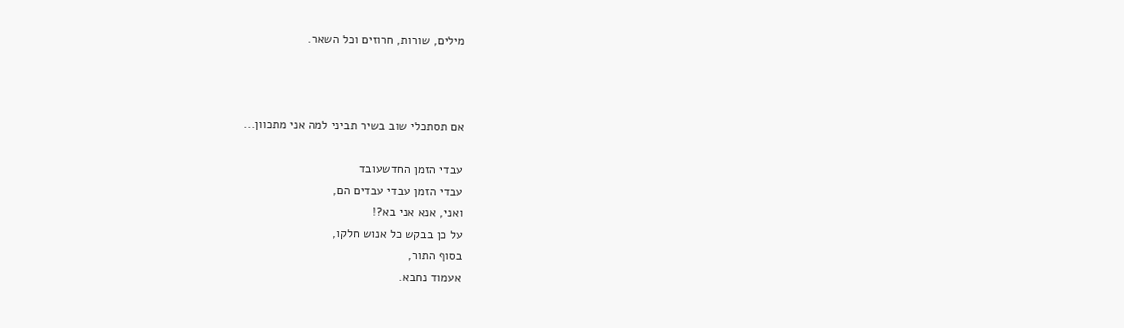מילים, שורות, חרוזים וכל השאר.



אם תסתכלי שוב בשיר תביני למה אני מתכוון...

עבדי הזמן החדשעובד
עבדי הזמן עבדי עבדים הם,
ואני, אנא אני בא?!
על כן בבקש כל אנוש חלקו,
בסוף התור,
אעמוד נחבא.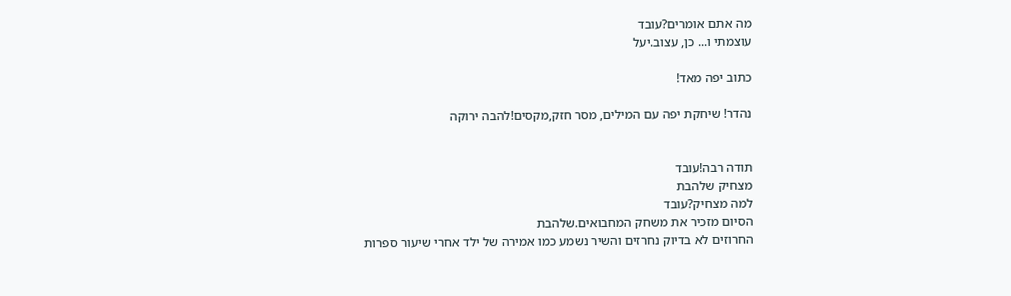מה אתם אומרים?עובד
עוצמתי ו... כן, עצוב.יעל

כתוב יפה מאד!

נהדר! שיחקת יפה עם המילים, מסר חזק,מקסים!להבה ירוקה


תודה רבה!עובד
מצחיק שלהבת
למה מצחיק?עובד
הסיום מזכיר את משחק המחבואים.שלהבת
החרוזים לא בדיוק נחרזים והשיר נשמע כמו אמירה של ילד אחרי שיעור ספרות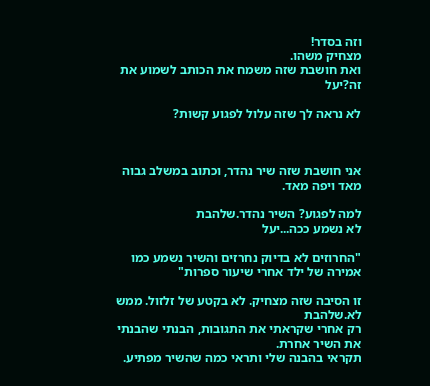וזה בסדר!
מצחיק משהו.
ואת חושבת שזה משמח את הכותב לשמוע את זה?יעל

לא נראה לך שזה עלול לפגוע קשות?



אני חושבת שזה שיר נהדר, וכתוב במשלב גבוה מאד ויפה מאד.

למה לפגוע? השיר נהדר.שלהבת
לא נשמע ככה...יעל

"החרוזים לא בדיוק נחרזים והשיר נשמע כמו אמירה של ילד אחרי שיעור ספרות"

זו הסיבה שזה מצחיק. לא בקטע של זלזול. ממש לא.שלהבת
רק אחרי שקראתי את התגובות, הבנתי שהבנתי את השיר אחרת.
תקראי בהבנה שלי ותראי כמה שהשיר מפתיע.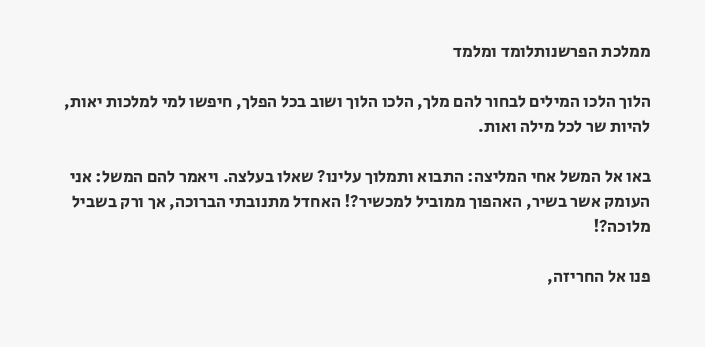ממלכת הפרשנותלומד ומלמד

הלוך הלכו המילים לבחור להם מלך, הלכו הלוך ושוב בכל הפלך, חיפשו למי למלכות יאות, להיות שר לכל מילה ואות.

באו אל המשל אחי המליצה: התבוא ותמלוך עלינו? שאלו בעלצה. ויאמר להם המשל: אני העומק אשר בשיר, האהפוך ממוביל למכשיר?! האחדל מתנובתי הברוכה, אך ורק בשביל מלוכה?!

פנו אל החריזה,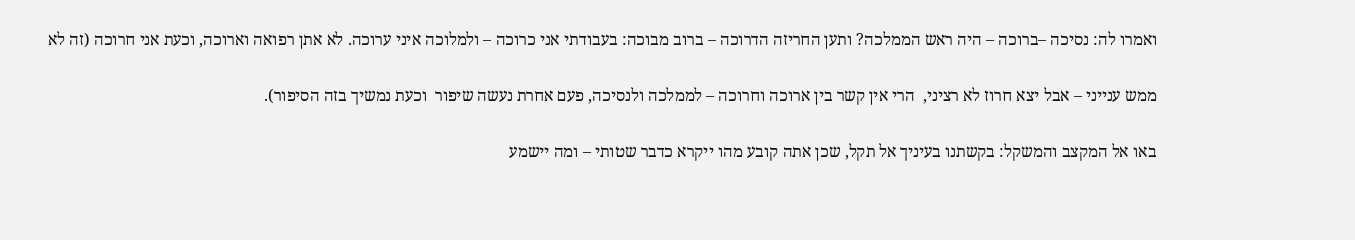ואמרו לה: נסיכה –ברוכה – היה ראש הממלכה? ותען החריזה הדרוכה – ברוב מבוכה: בעבודתי אני כרוכה – ולמלוכה איני ערוכה. לא אתן רפואה וארוכה, וכעת אני חרוכה (זה לא

ממש ענייני – אבל יצא חרוז לא רציני,  הרי אין קשר בין ארוכה וחרוכה – לממלכה ולנסיכה, פעם אחרת נעשה שיפור  וכעת נמשיך בזה הסיפור).

באו אל המקצב והמשקל: בקשתנו בעיניך אל תקל, שכן אתה קובע מהו ייקרא כדבר שטותי – ומה יישמע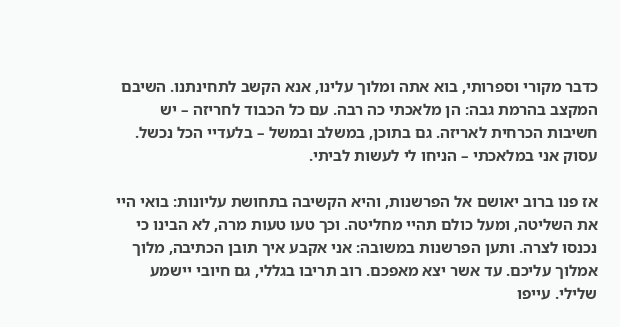כדבר מקורי וספרותי, בוא אתה ומלוך עלינו, אנא הקשב לתחינתנו. השיבם המקצב בהרמת גבה: הן מלאכתי כה רבה. עם כל הכבוד לחריזה – יש חשיבות הכרחית לאריזה. גם בתוכן, במשלב ובמשל – בלעדיי הכל נכשל. עסוק אני במלאכתי – הניחו לי לעשות לביתי.

אז פנו ברוב יאושם אל הפרשנות, והיא הקשיבה בתחושת עליונות: בואי היי את השליטה, ומעל כולם תהיי מחליטה. וכך טעו טעות מרה, לא הבינו כי נכנסו לצרה. ותען הפרשנות במשובה: אני אקבע איך תובן הכתיבה, מלוך אמלוך עליכם. עד אשר יצא מאפכם. רוב תריבו בגללי, גם חיובי יישמע שלילי. עייפו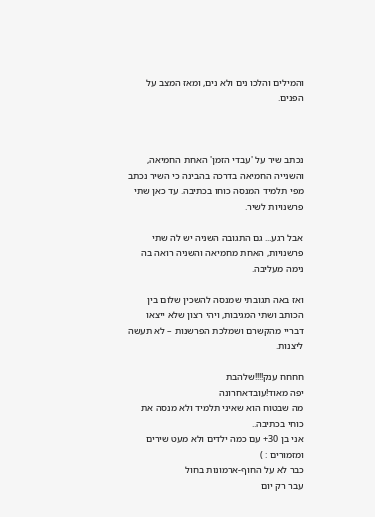והמילים והלכו נים ולא נים, ומאז המצב על הפנים.



נכתב שיר על 'עבדי הזמן' האחת החמיאה, והשנייה החמיאה בדרכה בהבינה כי השיר נכתב מפי תלמיד המנסה כוחו בכתיבה. עד כאן שתי פרשנויות לשיר.

אבל רגע... גם התגובה השניה יש לה שתי פרשנויות, האחת מחמיאה והשניה רואה בה נימה מעליבה.

ואז באה תגובתי שמנסה להשכין שלום בין הכותב ושתי המגיבות, ויהי רצון שלא ייצאו דבריי מהקשרם ושמלכת הפרשנות – לא תעשה ליצנות.

חחחח ענק!!!!שלהבת
יפה מאוד!עובדאחרונה
מה שבטוח הוא שאיני תלמיד ולא מנסה את כוחי בכתיבה..
אני בן 30+ עם כמה ילדים ולא מעט שירים ומזמורים : )
כבר לא על החוף-ארמונות בחול
עבר רק יום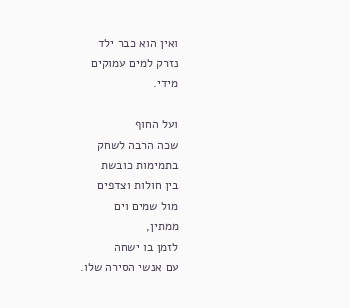ואין הוא כבר ילד
נזרק למים עמוקים
מידי.

ועל החוף
שכה הרבה לשחק
בתמימות כובשת
בין חולות וצדפים
מול שמים וים
ממתין,
לזמן בו ישחה
עם אנשי הסירה שלו.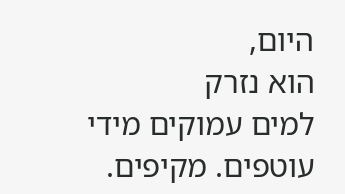היום,
הוא נזרק
למים עמוקים מידי
עוטפים. מקיפים.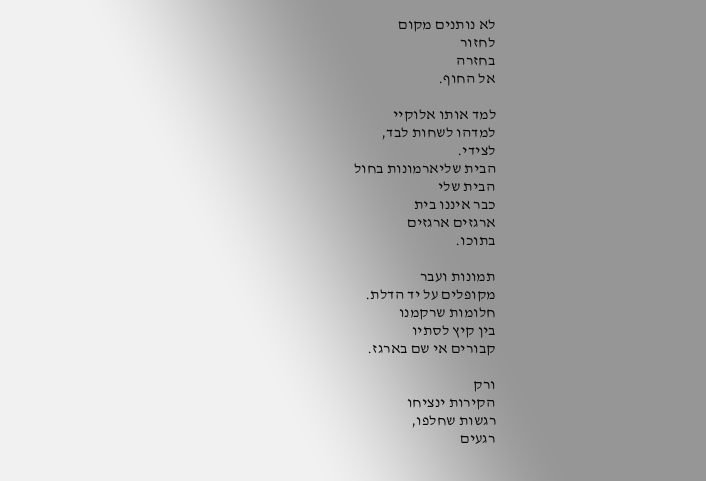לא נותנים מקום
לחזור
בחזרה
אל החוף.

למד אותו אלוקיי
למדהו לשחות לבד,
לצידי.
הבית שליארמונות בחול
הבית שלי
כבר איננו בית
ארגזים ארגזים
בתוכו.

תמונות ועבר
מקופלים על יד הדלת.
חלומות שרקמנו
בין קיץ לסתיו
קבורים אי שם בארגז.

ורק
הקירות ינציחו
רגשות שחלפו,
רגעים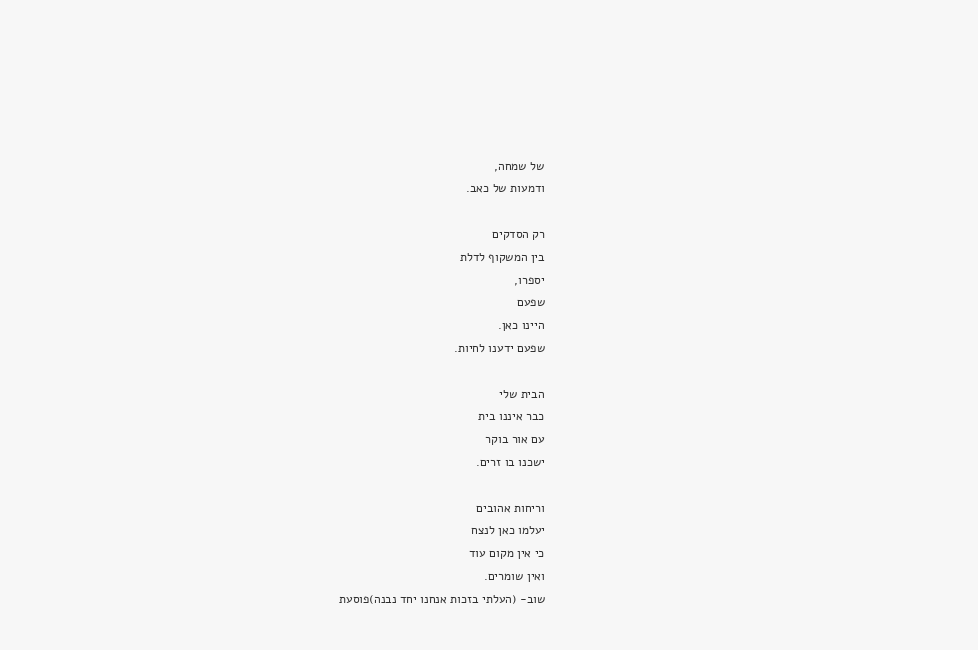של שמחה,
ודמעות של כאב.

רק הסדקים
בין המשקוף לדלת
יספרו,
שפעם
היינו כאן.
שפעם ידענו לחיות.

הבית שלי
כבר איננו בית
עם אור בוקר
ישכנו בו זרים.

וריחות אהובים
יעלמו כאן לנצח
כי אין מקום עוד
ואין שומרים.
שוב- (העלתי בזכות אנחנו יחד נבנה)פוסעת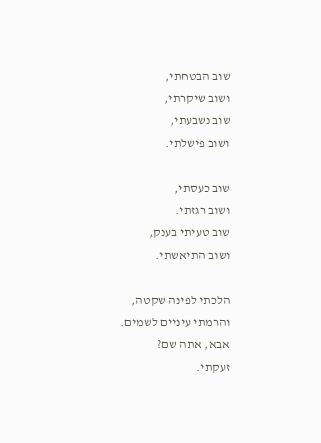שוב הבטחתי,
ושוב שיקרתי,
שוב נשבעתי,
ושוב פישלתי.

שוב כעסתי,
ושוב רגזתי.
שוב טעיתי בענק,
ושוב התיאשתי.

הלכתי לפינה שקטה,
והרמתי עיניים לשמים.
אבא, אתה שם?
זעקתי.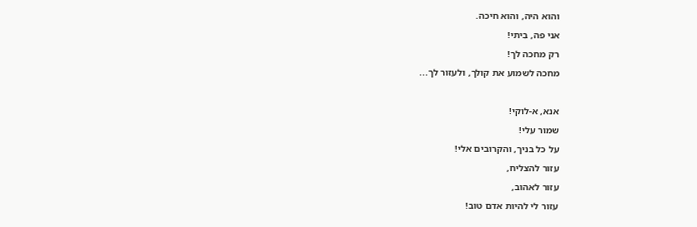והוא היה, והוא חיכה.
אני פה, בִיתי!
רק מחכה לך!
מחכה לשמוע את קולך, ולעזור לך...

אנא, א-לוקי!
שמור עלי!
על כל בניך, והקרובים אלי!
עזור להצליח,
עזור לאהוב,
עזור לי להיות אדם טוב!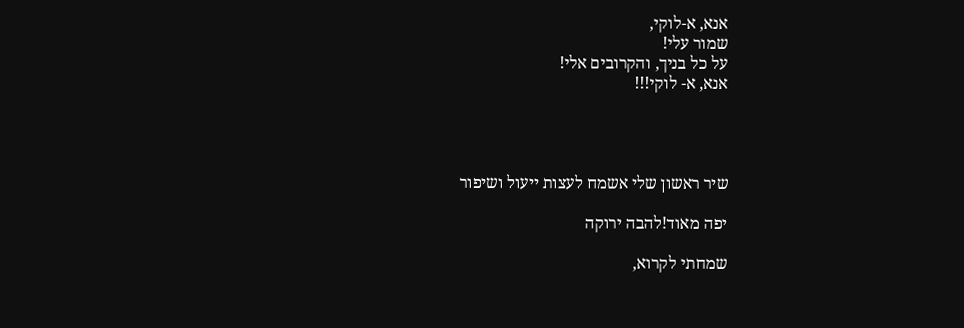אנא, א-לוקי,
שמור עלי!
על כל בניך, והקרובים אלי!
אנא, א- לוקי!!!




שיר ראשון שלי אשמח לעצות ייעול ושיפור

יפה מאוד!להבה ירוקה

שמחתי לקרוא,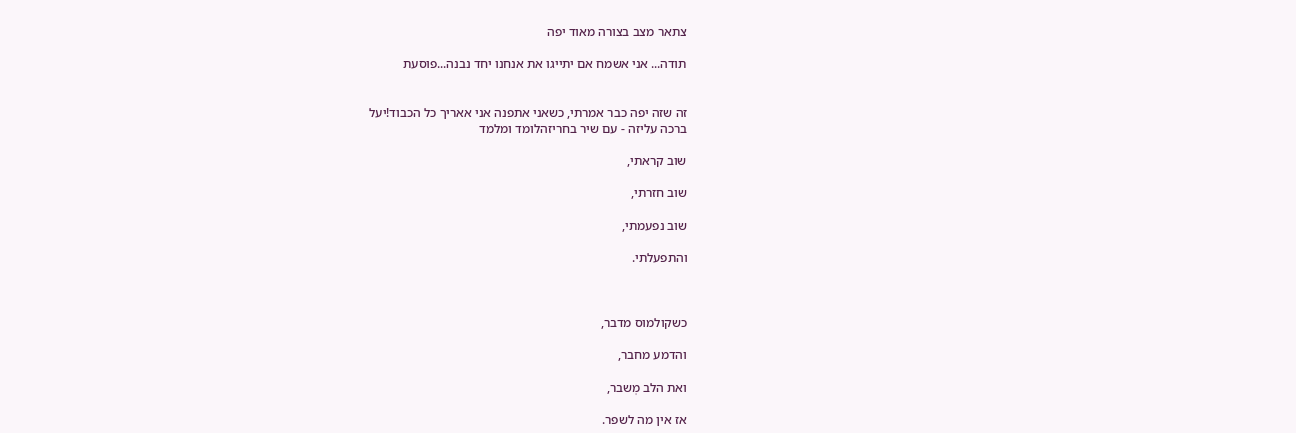צתאר מצב בצורה מאוד יפה

תודה... אני אשמח אם יתייגו את אנחנו יחד נבנה...פוסעת


זה שזה יפה כבר אמרתי, כשאני אתפנה אני אאריך כל הכבוד!יעל
ברכה עליזה - עם שיר בחריזהלומד ומלמד

שוב קראתי,

שוב חזרתי,

שוב נפעמתי,

והתפעלתי.



כשקולמוס מדבר,

והדמע מחבר,

ואת הלב מְשבר,

אז אין מה לשפר.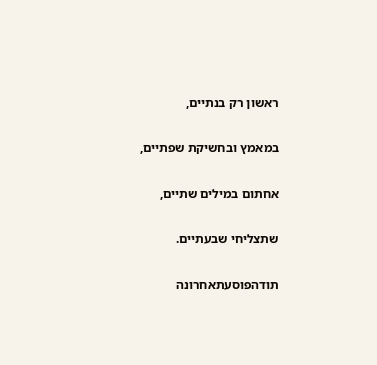ראשון רק בנתיים,

במאמץ ובחשיקת שפתיים,

אחתום במילים שתיים,

שתצליחי שבעתיים.

תודהפוסעתאחרונה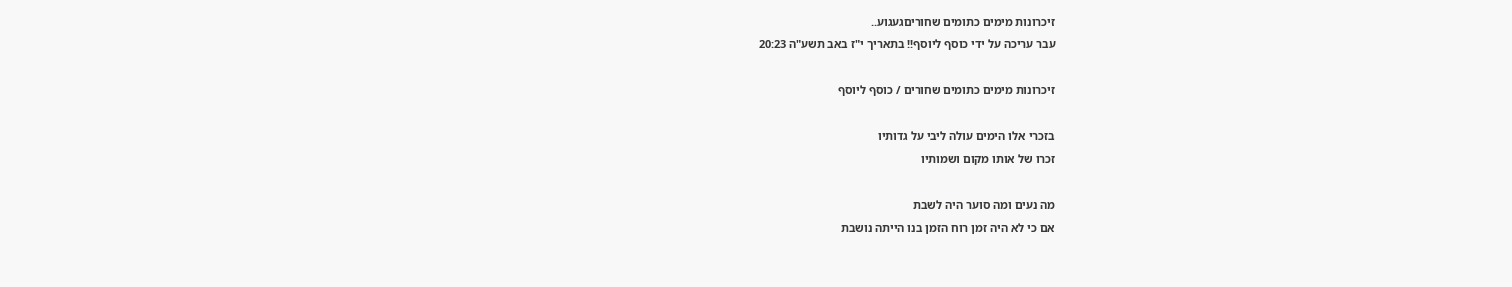זיכרונות מימים כתומים שחוריםגעגוע..
עבר עריכה על ידי כוסף ליוסף!! בתאריך י"ז באב תשע"ה 20:23

זיכרונות מימים כתומים שחורים / כוסף ליוסף

בזכרי אלו הימים עולה ליבי על גדותיו
זכרו של אותו מקום ושמותיו

מה נעים ומה סוער היה לשבת
אם כי לא היה זמן רוח הזמן בנו הייתה נושבת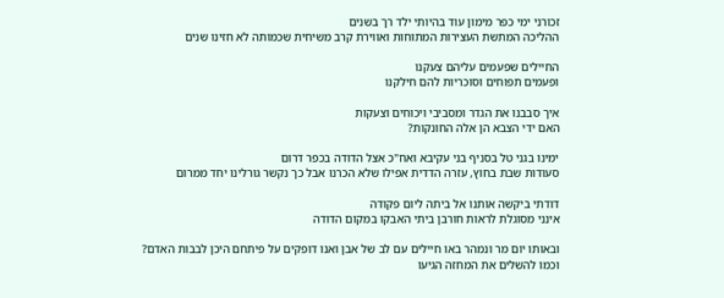זכורני ימי כפר מימון עוד בהיותי ילד רך בשנים
ההליכה המתשת העצירות המתוחות ואווירת קרב משיחית שכמותה לא חזינו שנים

החיילים שפעמים עליהם צעקנו
ופעמים תפוחים וסוכריות להם חילקנו

איך סבבנו את הגדר ומסביבי ויכוחים וצעקות
האם ידי הצבא הן אלה החונקות?

ימינו בגני טל בסניף בני עקיבא ואח"כ אצל הדודה בכפר דרום
סעודות שבת בחוץ, עזרה הדדית אפילו שלא הכרנו אבל כך נקשר גורלינו יחד ממרום

דודתי ביקשה אותנו אל ביתה ליום פקודה
אינני מסוגלת לראות חורבן ביתי האבקו במקום הדודה

ובאותו יום מר ונמהר באו חיילים עם לב של אבן ואנו דופקים על פיתחם היכן לבבות האדם?
וכמו להשלים את המחזה הגיעו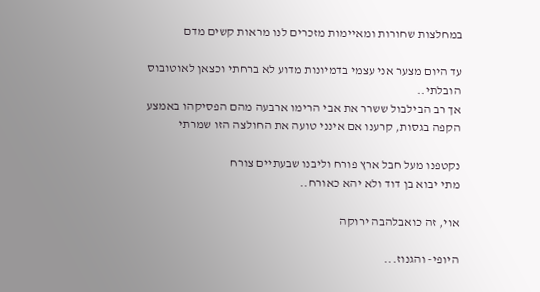במחלצות שחורות ומאיימות מזכרים לנו מראות קשים מדם

עד היום מצער אני עצמי בדמיונות מדוע לא ברחתי וכצאן לאוטובוס הובלתי..
אך רב הבילבול ששרר את אבי הרימו ארבעה מהם הפסיקהו באמצע הקפה בגסות, קרענו אם אינני טועה את החולצה הזו שמרתי

נקטפנו מעל חבל ארץ פורח וליבנו שבעתיים צורח
מתי יבוא בן דוד ולא יהא כאורח..

אוי, זה כואבלהבה ירוקה

היופי- והגנוז...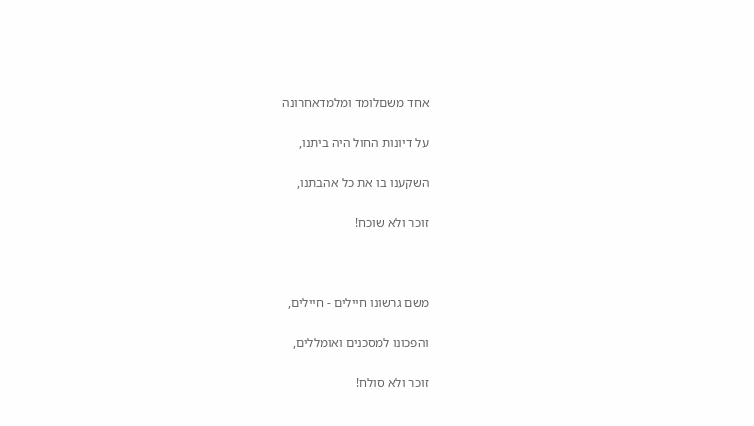אחד משםלומד ומלמדאחרונה

על דיונות החול היה ביתנו,

השקענו בו את כל אהבתנו,

זוכר ולא שוכח!



משם גרשונו חיילים - חיילים,

והפכונו למסכנים ואומללים,

זוכר ולא סולח!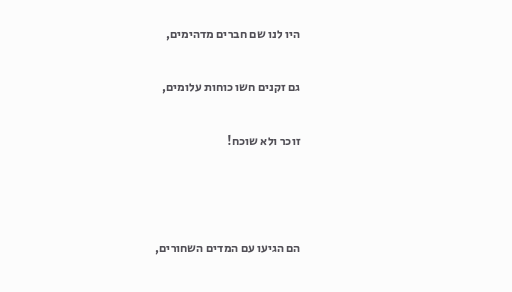היו לנו שם חברים מדהימים,

גם זקנים חשו כוחות עלומים,

זוכר ולא שוכח!



הם הגיעו עם המדים השחורים,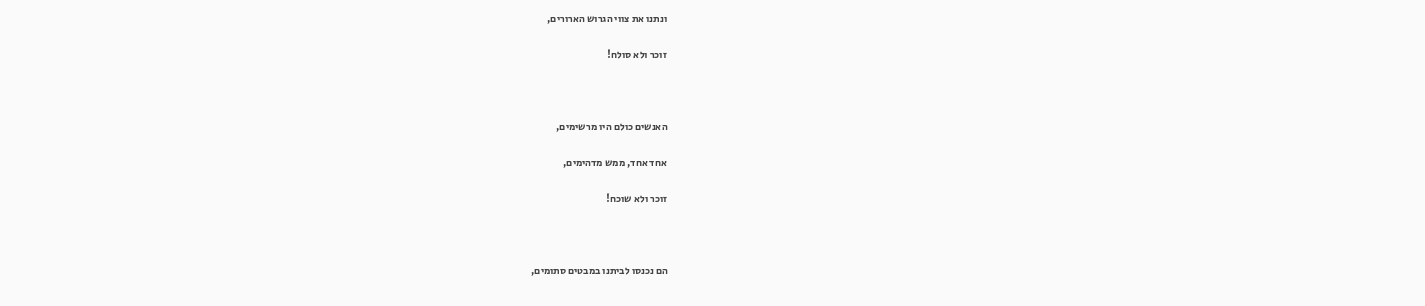ונתנו את צווי הגרוש הארורים,

זוכר ולא סולח!



האנשים כולם היו מרשימים,

אחד אחד, ממש מדהימים,

זוכר ולא שוכח!



הם נכנסו לביתנו במבטים סתומים,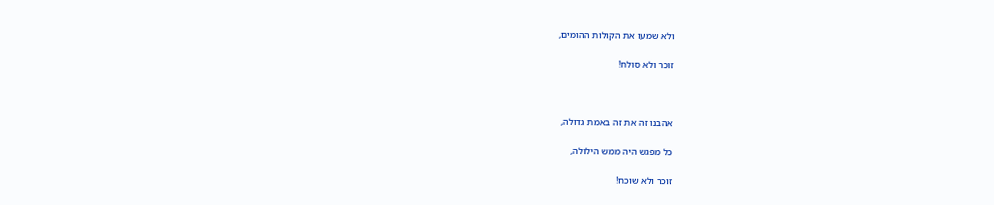ולא שמעו את הקולות ההומים,

זוכר ולא סולח!



אהבנו זה את זה באמת גדולה,

כל מפגש היה ממש הילולה,

זוכר ולא שוכח!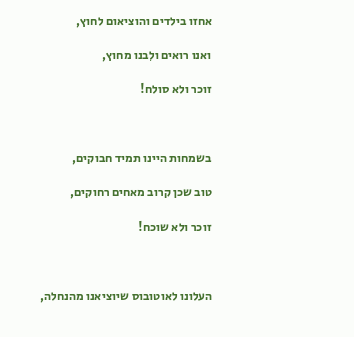אחזו בילדים והוציאום לחוץ,

ואנו רואים ולִבנו מחוץ,

זוכר ולא סולח!



בשמחות היינו תמיד חבוקים,

טוב שכן קרוב מאחים רחוקים,

זוכר ולא שוכח!



העלונו לאוטובוס שיוציאנו מהנחלה,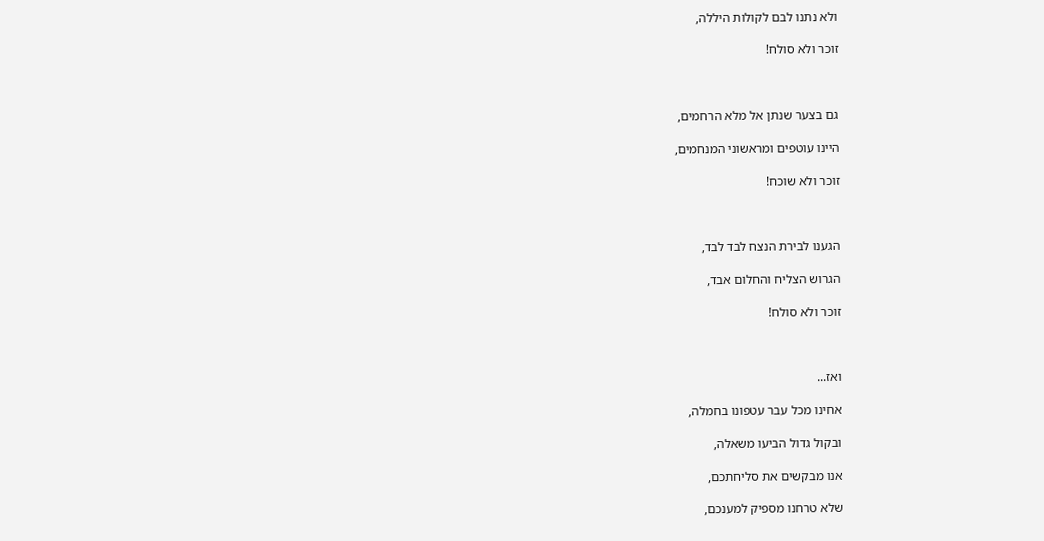ולא נתנו לבם לקולות היללה,

זוכר ולא סולח!



גם בצער שנתן אל מלא הרחמים,

היינו עוטפים ומראשוני המנחמים,

זוכר ולא שוכח!



הגענו לבירת הנצח לבד לבד,

הגרוש הצליח והחלום אבד,

זוכר ולא סולח!



ואז...

אחינו מכל עבר עטפונו בחמלה,

ובקול גדול הביעו משאלה,

אנו מבקשים את סליחתכם,

שלא טרחנו מספיק למענכם,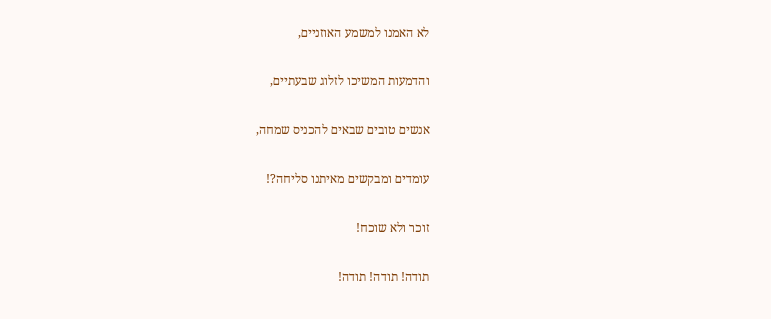לא האמנו למשמע האוזניים,

והדמעות המשיכו לזלוג שבעתיים,

אנשים טובים שבאים להכניס שמחה,

עומדים ומבקשים מאיתנו סליחה?!

זוכר ולא שוכח!

תודה! תודה! תודה!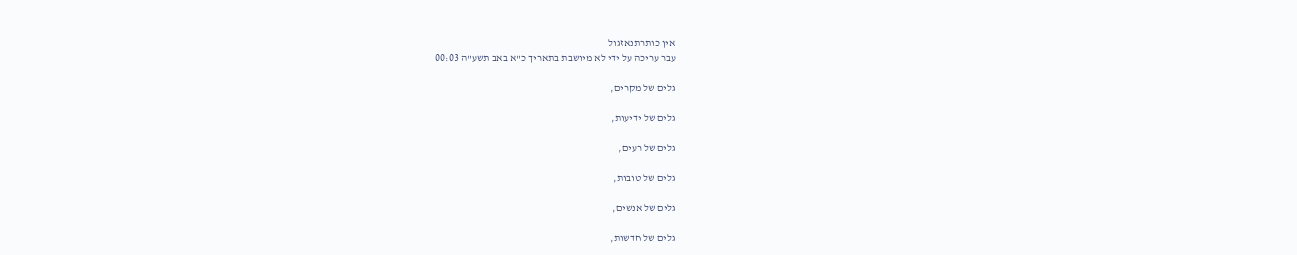אין כותרתנאזגול
עבר עריכה על ידי לא מיושבת בתאריך כ"א באב תשע"ה 00:03

גלים של מקרים,

גלים של ידיעות,

גלים של רעים,

גלים של טובות,

גלים של אנשים,

גלים של חדשות,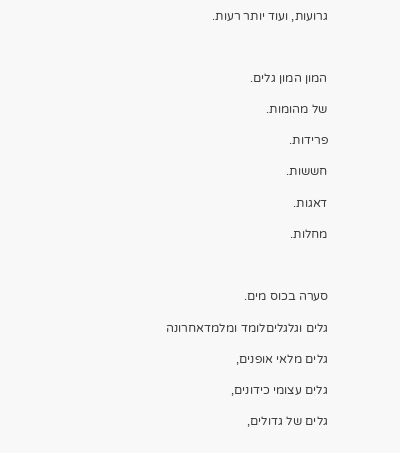גרועות, ועוד יותר רעות.



המון המון גלים.

של מהומות.

פרידות.

חששות.

דאגות.

מחלות.



סערה בכוס מים.

גלים וגלגליםלומד ומלמדאחרונה

גלים מלאי אופנים,

גלים עצומי כידונים,

גלים של גדולים,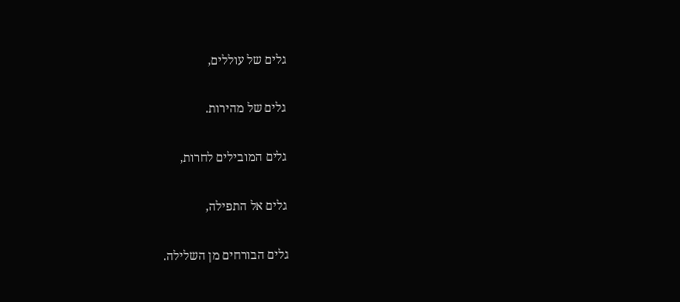גלים של עוללים,

גלים של מהירות.

גלים המובילים לחרות,

גלים אל התפילה,

גלים הבורחים מן השלילה.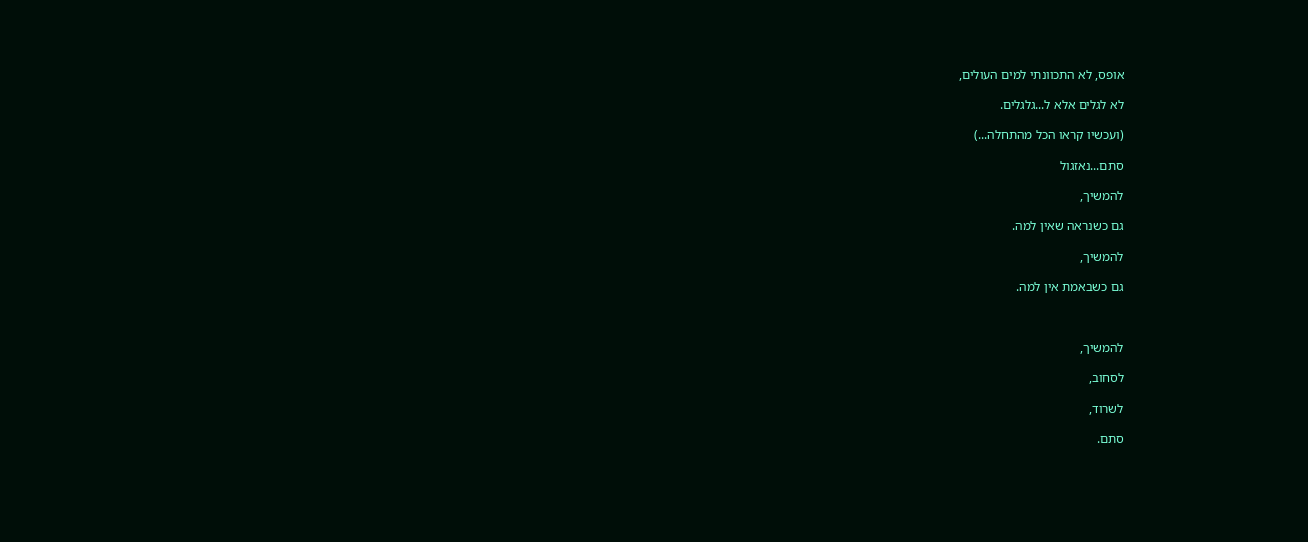אופס, לא התכוונתי למים העולים,

לא לגלים אלא ל...גלגלים.

(ועכשיו קראו הכל מהתחלה...)

סתם...נאזגול

להמשיך,

גם כשנראה שאין למה.

להמשיך,

גם כשבאמת אין למה.



להמשיך,

לסחוב,

לשרוד,

סתם.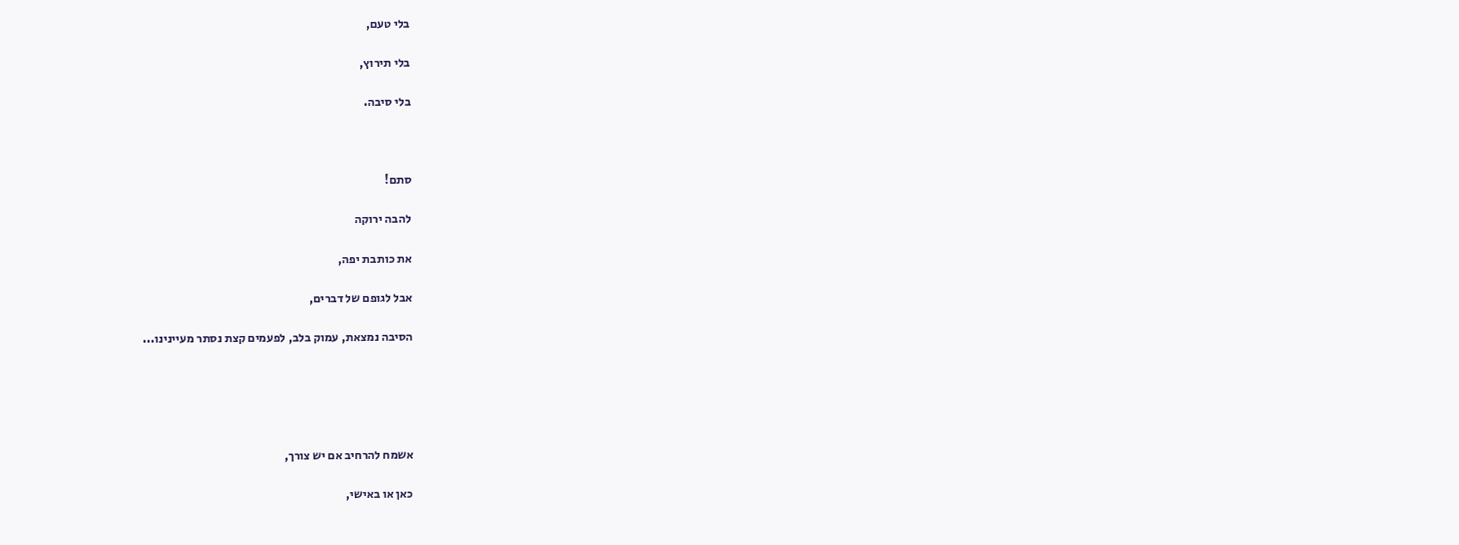בלי טעם,

בלי תירוץ,

בלי סיבה.



סתם!

להבה ירוקה

את כותבת יפה,

אבל לגופם של דברים,

הסיבה נמצאת, עמוק בלב, לפעמים קצת נסתר מעיינינו...





אשמח להרחיב אם יש צורך,

כאן או באישי,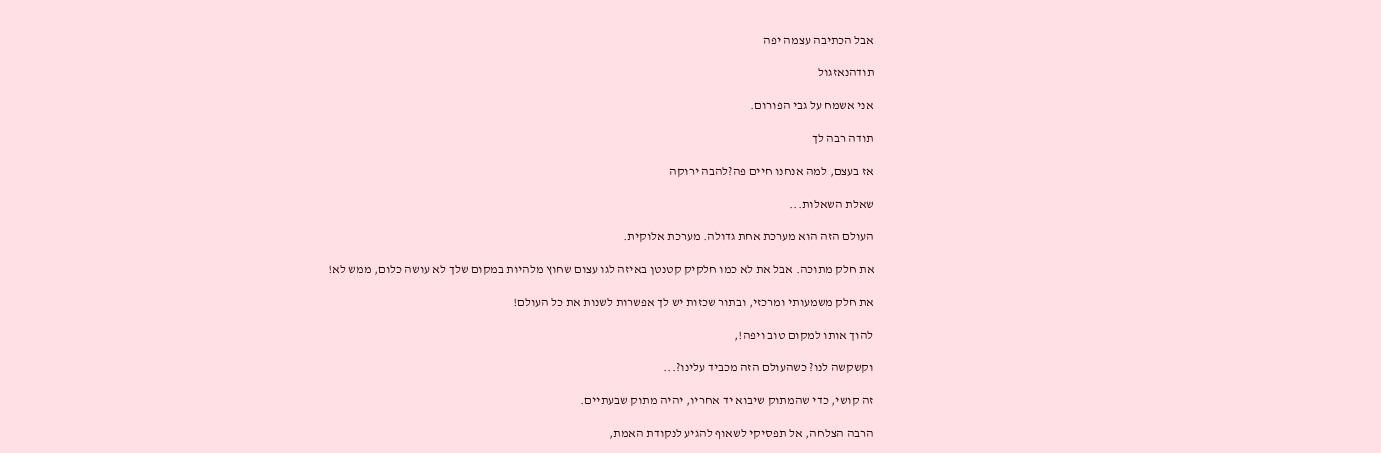אבל הכתיבה עצמה יפה

תודהנאזגול

אני אשמח על גבי הפורום.

תודה רבה לך

אז בעצם, למה אנחנו חיים פה?להבה ירוקה

שאלת השאלות...

העולם הזה הוא מערכת אחת גדולה. מערכת אלוקית.

את חלק מתוכה. אבל את לא כמו חלקיק קטנטן באיזה לגו עצום שחוץ מלהיות במקום שלך לא עושה כלום, ממש לא!

את חלק משמעותי ומרכזי, ובתור שכזות יש לך אפשרות לשנות את כל העולם!

להוך אותו למקום טוב ויפה!,

וקשקשה לנו? כשהעולם הזה מכביד עלינו?...

זה קושי, כדי שהמתוק שיבוא יד אחריו, יהיה מתוק שבעתיים.

הרבה הצלחה, אל תפסיקי לשאוף להגיע לנקודת האמת,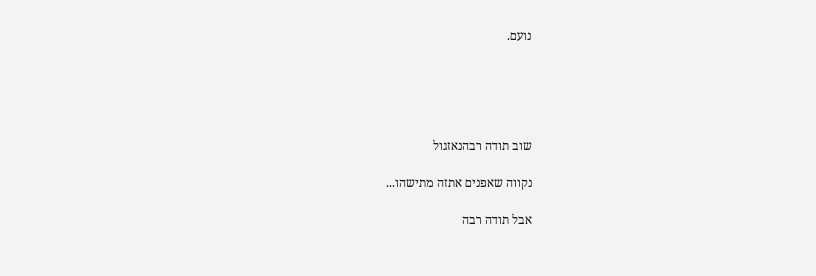נועם.





שוב תודה רבהנאזגול

נקווה שאפנים אתזה מתישהו...

אבל תודה רבה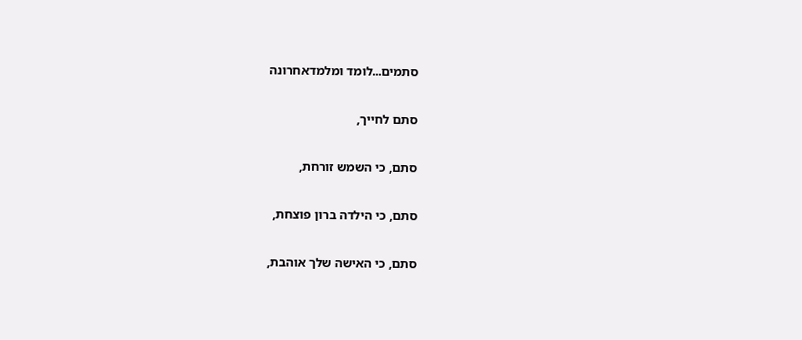סתמים...לומד ומלמדאחרונה

סתם לחייך,

סתם, כי השמש זורחת,

סתם, כי הילדה ברון פוצחת,

סתם, כי האישה שלך אוהבת,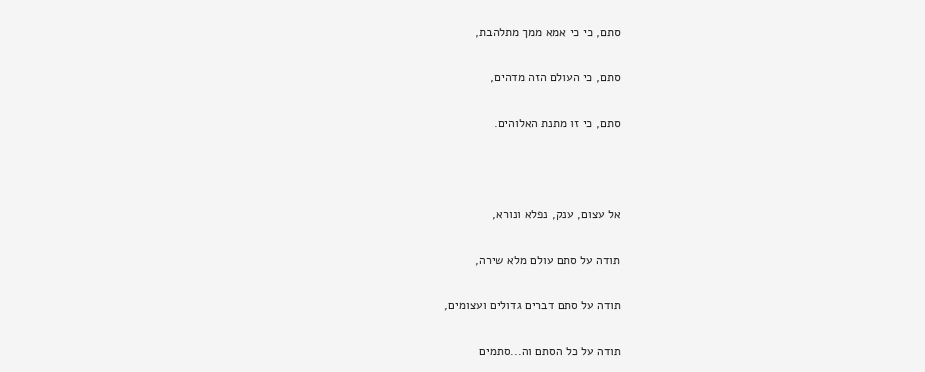סתם, כי כי אמא ממך מתלהבת,

סתם, כי העולם הזה מדהים,

סתם, כי זו מתנת האלוהים.



אל עצום, ענק, נפלא ונורא,

תודה על סתם עולם מלא שירה,

תודה על סתם דברים גדולים ועצומים,

תודה על כל הסתם וה...סתמים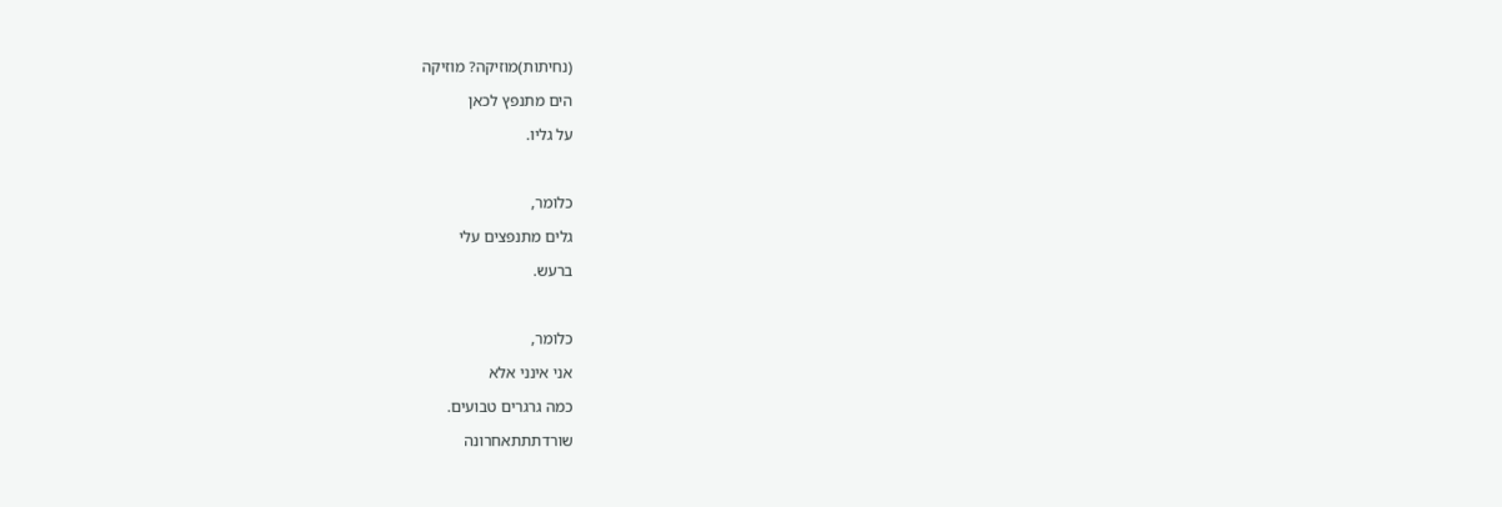(נחיתות)מוזיקה? מוזיקה

הים מתנפץ לכאן

על גליו.



כלומר,

גלים מתנפצים עלי

ברעש.



כלומר,

אני אינני אלא

כמה גרגרים טבועים.

שורדתתתאחרונה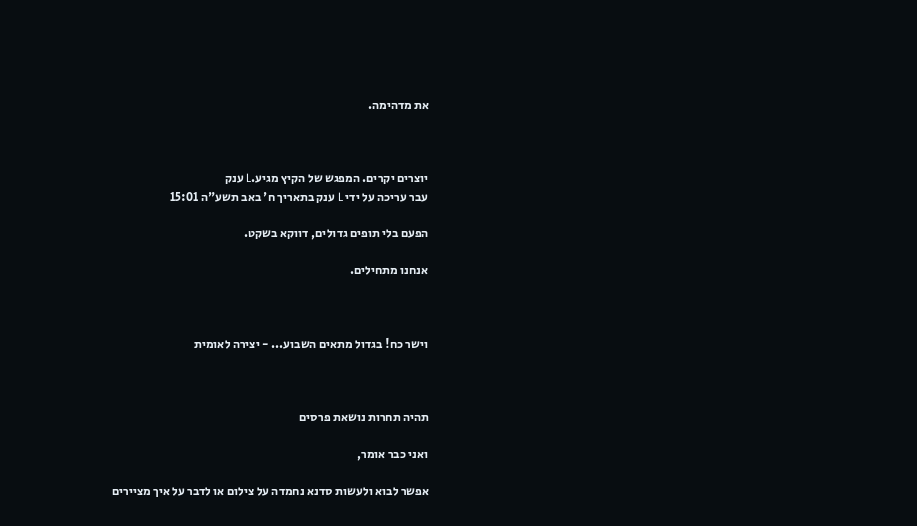את מדהימה.



יוצרים יקרים. המפגש של הקיץ מגיע.L ענק
עבר עריכה על ידי L ענק בתאריך ח' באב תשע"ה 15:01

הפעם בלי תופים גדולים, דווקא בשקט.

אנחנו מתחילים.



וישר כח! בגדול מתאים השבוע... - יצירה לאומית



תהיה תחרות נושאת פרסים

ואני כבר אומר,

אפשר לבוא ולעשות סדנא נחמדה על צילום או לדבר על איך מציירים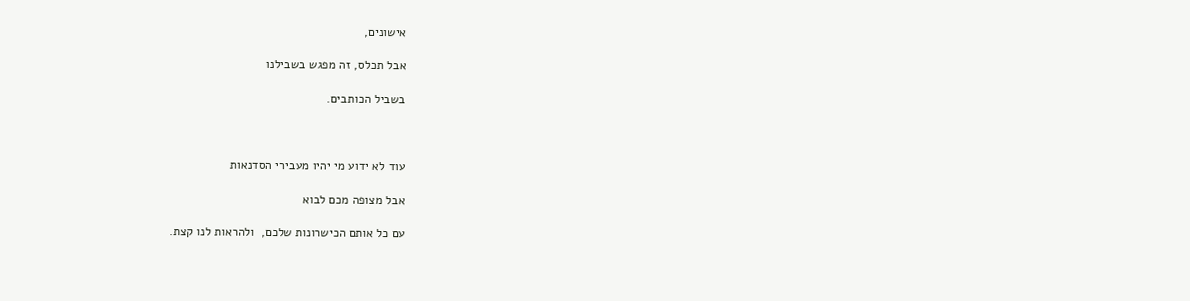אישונים,

אבל תכלס, זה מפגש בשבילנו

בשביל הכותבים.



עוד לא ידוע מי יהיו מעבירי הסדנאות

אבל מצופה מכם לבוא

עם כל אותם הכישרונות שלכם,  ולהראות לנו קצת.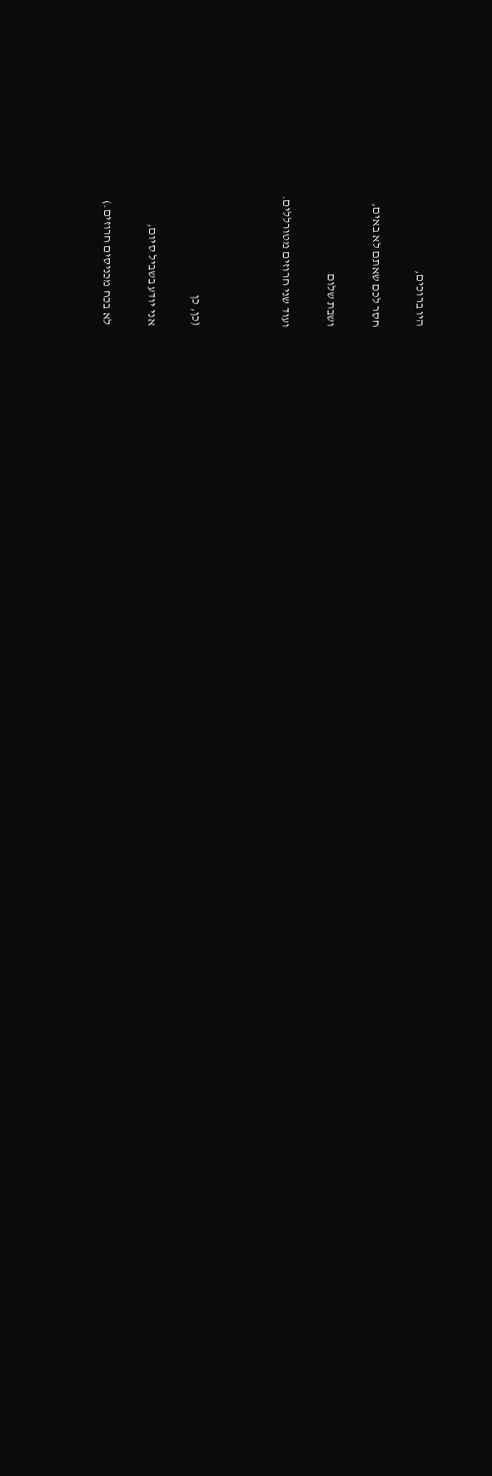היו ברוכים,

חסר לכם שאתם לא באים,

ושבת שלום

ועוד שני חרוזים מטורללים.



(כן, כן

אני יודע בשביל סיום,

לא בכח מכניסים חרוזים.)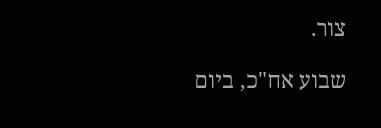צור.

שבוע אח"כ, ביום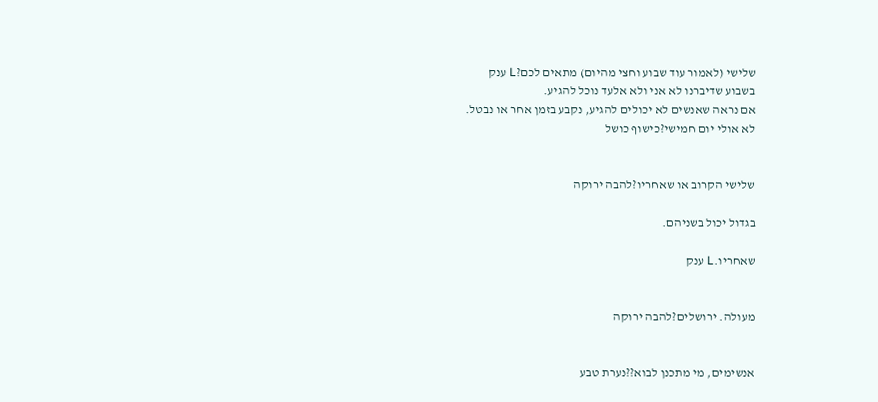שלישי (לאמור עוד שבוע וחצי מהיום) מתאים לכם?L ענק
בשבוע שדיברנו לא אני ולא אלעד נוכל להגיע.
אם נראה שאנשים לא יכולים להגיע, נקבע בזמן אחר או נבטל.
לא אולי יום חמישי?כישוף כושל


שלישי הקרוב או שאחריו?להבה ירוקה

בגדול יכול בשניהם.

שאחריו.L ענק


מעולה. ירושלים?להבה ירוקה


אנשימים, מי מתכנן לבוא??נערת טבע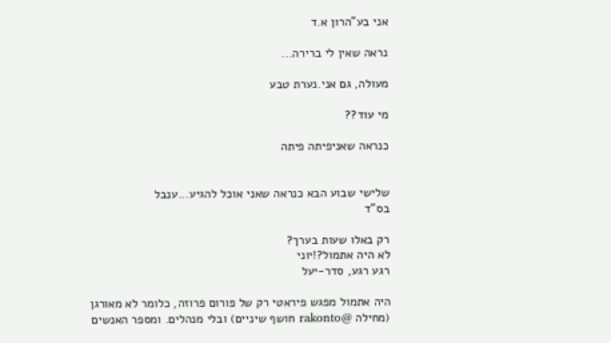אני בע"הרון א.ד

נראה שאין לי ברירה...

מעולה, גם אני.נערת טבע

מי עוד??

כנראה שאניפיתה פיתה


שלישי שבוע הבא כנראה שאני אוכל להגיע...ענבל
בס"ד

רק באלו שעות בערך?
לא היה אתמול?!יוני
רגע רגע, סדר-יעל

היה אתמול מפגש פיראטי רק של פורום פרוזה, כלומר לא מאורגן (מחילה @rakonto חושף שיניים) ובלי מנהלים. ומספר האנשים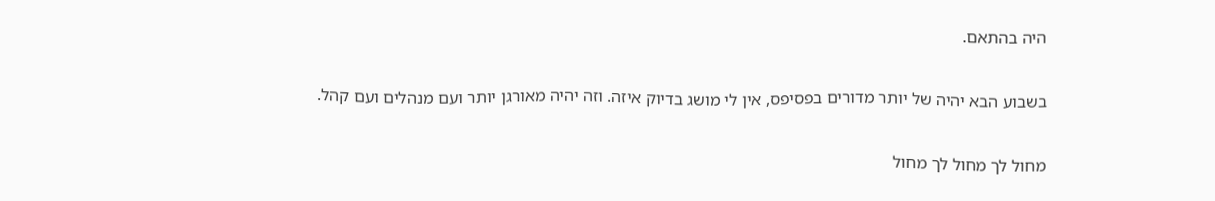היה בהתאם.

בשבוע הבא יהיה של יותר מדורים בפסיפס, אין לי מושג בדיוק איזה. וזה יהיה מאורגן יותר ועם מנהלים ועם קהל.

מחול לך מחול לך מחול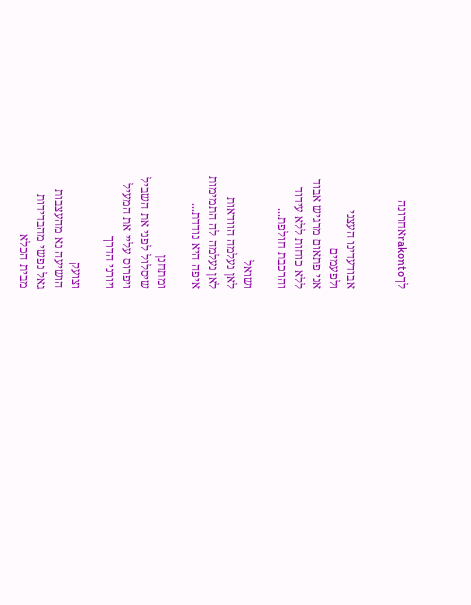לךrakontoאחרונה


אבודעדינו העצני
ולפעמים
אני פתאום מרגיש אבוד
ללא כוחות ללא עידוד
והרכבת חולפת...

ושואל
לאן נעלמה הוודאות
לאן נעלמה לה התמימות
איפה היא נודדת...

ומתחנן
שיסלול לפני את השביל
ויפרוס עליי את המעיל
ויורני הדרך

וצועק
הושיעה נא מהעצבות
גאל נפשי מהבדידות
מבית הכלא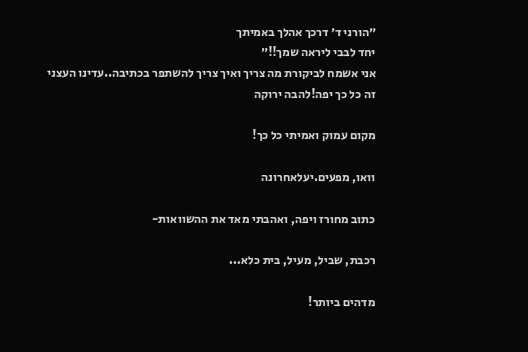״הורני ד׳ דרכך אהלך באמיתך
יחד לבבי ליראה שמך!!״
אני אשמח לביקורת מה צריך ואיך צריך להשתפר בכתיבה..עדינו העצני
זה כל כך יפה!להבה ירוקה

מקום עמוק ואמיתי כל כך!

וואו, מפעים.יעלאחרונה

כתוב מחורז ויפה, ואהבתי מאד את ההשוואות-

רכבת, שביל, מעיל, בית כלא...

מדהים ביותר!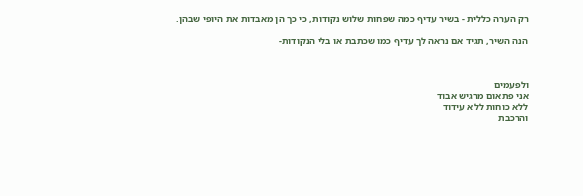רק הערה כללית - בשיר עדיף כמה שפחות שלוש נקודות, כי כך הן מאבדות את היופי שבהן.

הנה השיר, תגיד אם נראה לך עדיף כמו שכתבת או בלי הנקודות-



ולפעמים
אני פתאום מרגיש אבוד
ללא כוחות ללא עידוד
והרכבת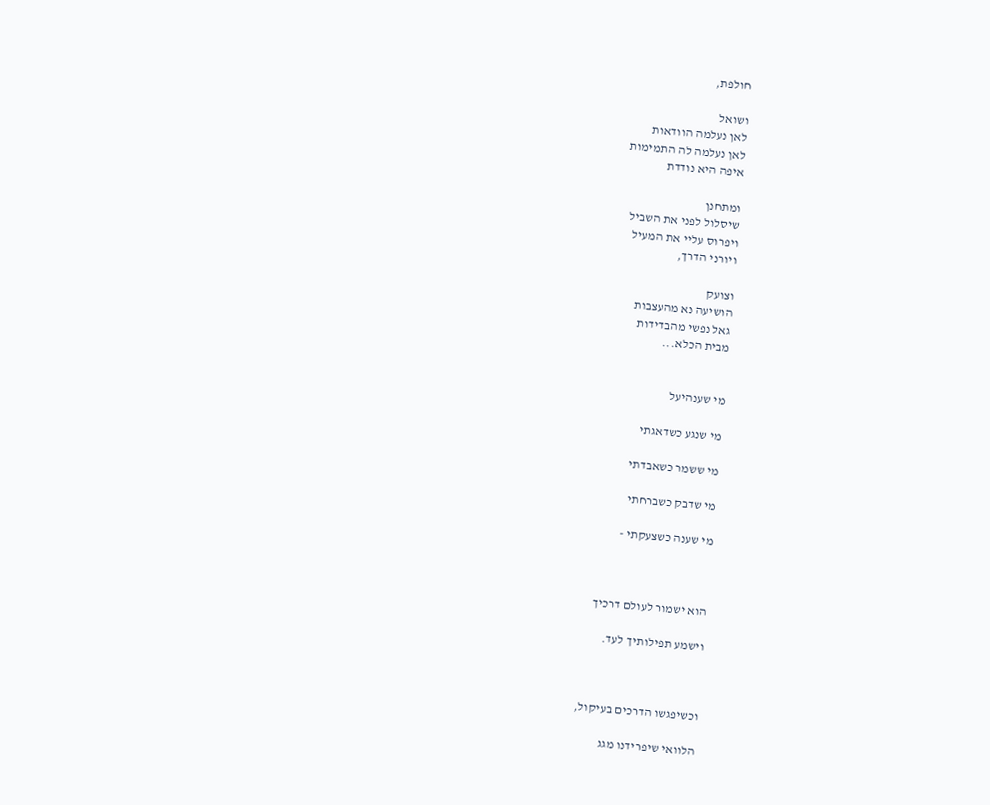חולפת,

ושואל
לאן נעלמה הוודאות
לאן נעלמה לה התמימות
איפה היא נודדת

ומתחנן
שיסלול לפני את השביל
ויפרוס עליי את המעיל
ויורני הדרך,

וצועק
הושיעה נא מהעצבות
גאל נפשי מהבדידות
מבית הכלא...


מי שענהיעל

מי שנגע כשדאגתי

מי ששמר כשאבדתי

מי שדבק כשברחתי

מי שענה כשצעקתי -



הוא ישמור לעולם דרכיך

וישמע תפילותיך לעד.



וכשיפגשו הדרכים בעיקול,

הלוואי שיפרידנו מגג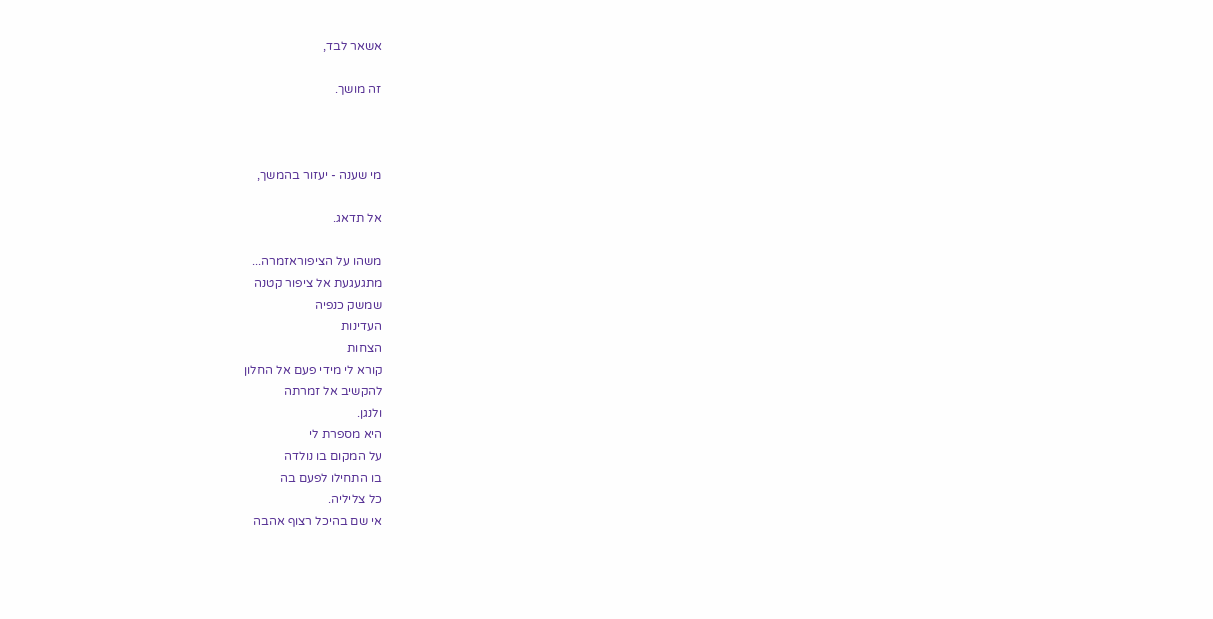אשאר לבד,

זה מושך.



מי שענה - יעזור בהמשך,

אל תדאג.

משהו על הציפוראזמרה...
מתגעגעת אל ציפור קטנה
שמשק כנפיה
העדינות
הצחות
קורא לי מידי פעם אל החלון
להקשיב אל זמרתה
ולנגן.
היא מספרת לי
על המקום בו נולדה
בו התחילו לפעם בה
כל צליליה.
אי שם בהיכל רצוף אהבה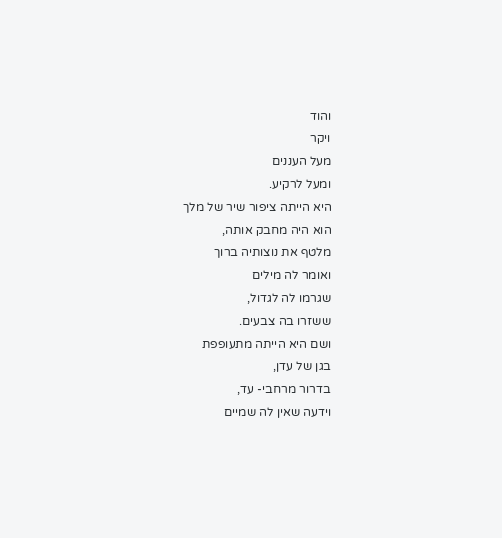והוד
ויקר
מעל העננים
ומעל לרקיע.
היא הייתה ציפור שיר של מלך
הוא היה מחבק אותה,
מלטף את נוצותיה ברוך
ואומר לה מילים
שגרמו לה לגדול,
ששזרו בה צבעים.
ושם היא הייתה מתעופפת
בגן של עדן,
בדרור מרחבי- עד,
וידעה שאין לה שמיים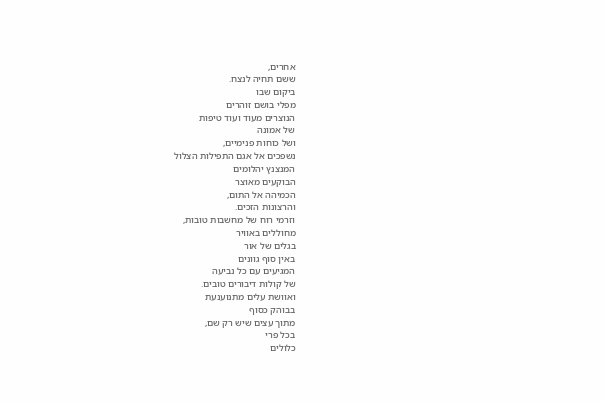אחרים,
ששם תחיה לנצח.
ביקום שבו
מפלי בושם זוהרים
הנוצרים מעוד ועוד טיפות
של אמונה
ושל כוחות פנימיים,
נשפכים אל אגם התפילות הצלול
המנצנץ יהלומים
הבוקעים מאוצר
הכמיהה אל התום,
והרצונות הזכים.
וזרמי רוח של מחשבות טובות,
מחוללים באוויר
בגלים של אור
באין סוף גוונים
המגיעים עם כל נביעה
של קולות דיבורים טובים.
ואוושת עלים מתנוענעת
בבוהק כסוף
מתוך עצים שיש רק שם,
בכל פרי
כלולים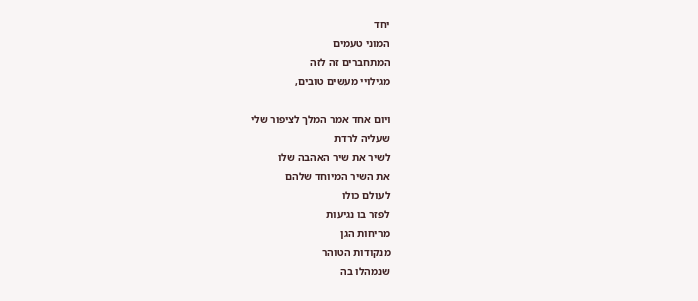יחד
המוני טעמים
המתחברים זה לזה
מגילויי מעשים טובים,

ויום אחד אמר המלך לציפור שלי
שעליה לרדת
לשיר את שיר האהבה שלו
את השיר המיוחד שלהם
לעולם כולו
לפזר בו נגיעות
מריחות הגן
מנקודות הטוהר
שנמהלו בה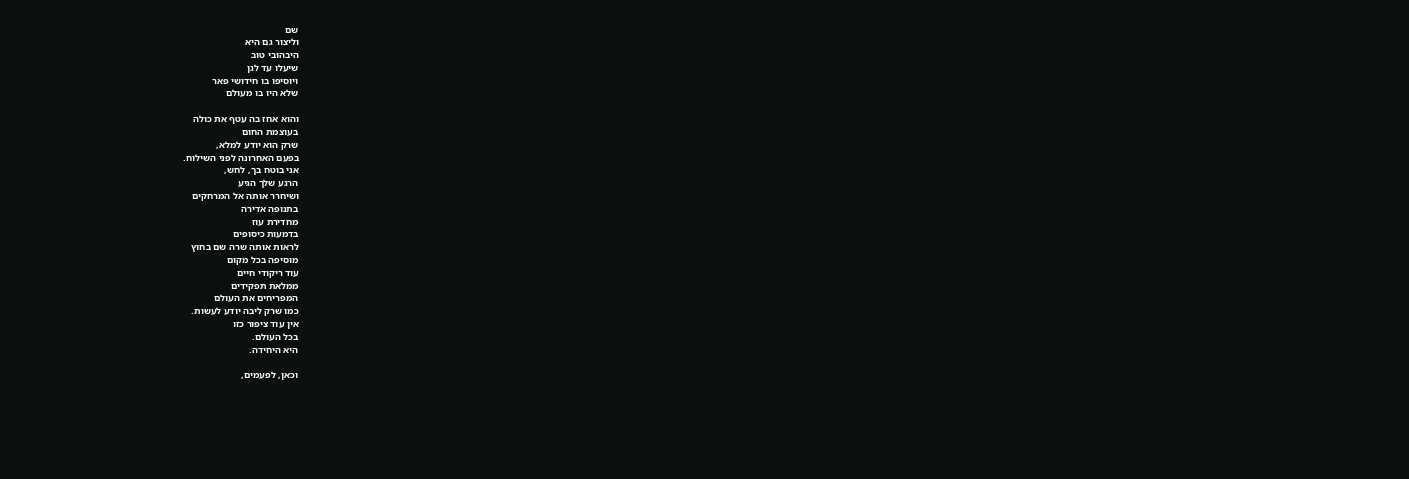שם
וליצור גם היא
היבהובי טוב
שיעלו עד לגן
ויוסיפו בו חידושי פאר
שלא היו בו מעולם

והוא אחז בה עטף את כולה
בעוצמת החום
שרק הוא יודע למלא,
בפעם האחרונה לפני השילוח.
אני בוטח בך, לחש,
הרגע שלך הגיע
ושיחרר אותה אל המרחקים
בתנופה אדירה
מחדירת עוז
בדמעות כיסופים
לראות אותה שרה שם בחוץ
מוסיפה בכל מקום
עוד ריקודי חיים
ממלאת תפקידים
המפריחים את העולם
כמו שרק ליבה יודע לעשות.
אין עוד ציפור כזו
בכל העולם.
היא היחידה.

וכאן, לפעמים,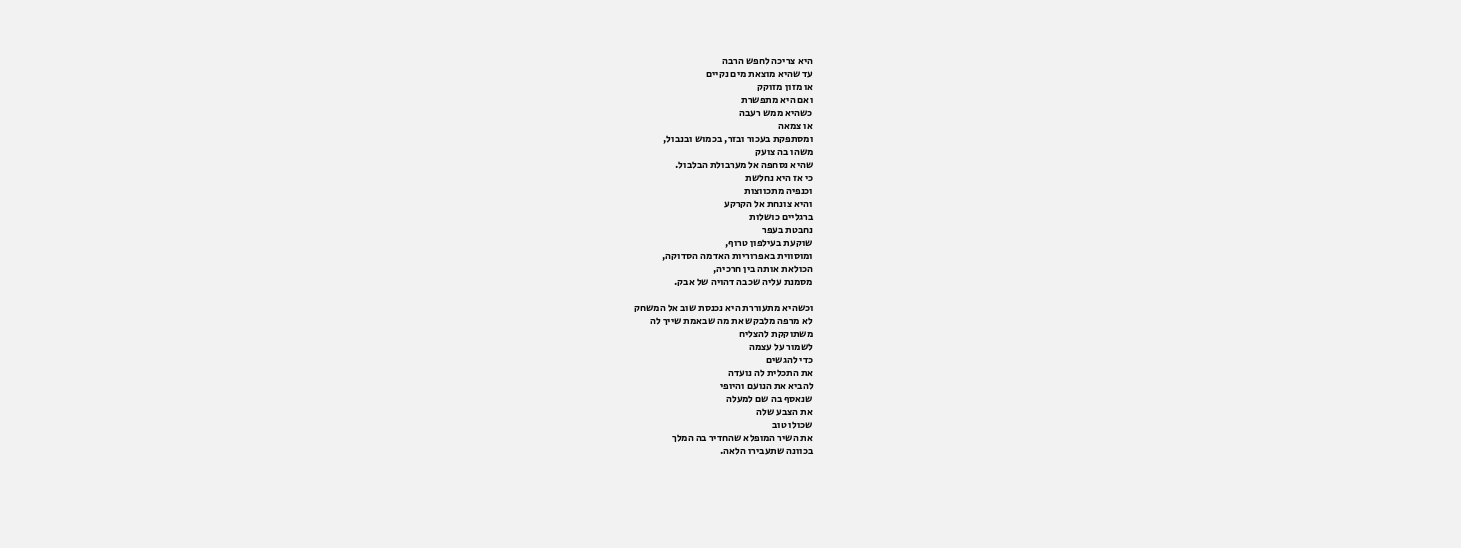היא צריכה לחפש הרבה
עד שהיא מוצאת מים נקיים
או מזון מזוקק
ואם היא מתפשרת
כשהיא ממש רעבה
או צמאה
ומסתפקת בעכור ובזר, בכמוש ובנבול,
משהו בה צועק
שהיא נסחפה אל מערבולת הבלבול.
כי אז היא נחלשת
וכנפיה מתכווצות
והיא צונחת אל הקרקע
ברגליים כושלות
נחבטת בעפר
שוקעת בעילפון טרוף,
ומוסווית באפרוריות האדמה הסדוקה,
הכולאת אותה בין חרכיה,
מסמנת עליה שכבה דהויה של אבק.

וכשהיא מתעוררת היא נכנסת שוב אל המשחק
לא מרפה מלבקש את מה שבאמת שייך לה
משתוקקת להצליח
לשמור על עצמה
כדי להגשים
את התכלית לה נועדה
להביא את הנועם והיופי
שנאסף בה שם למעלה
את הצבע שלה
שכולו טוב
את השיר המופלא שהחדיר בה המלך
בכוונה שתעבירו הלאה.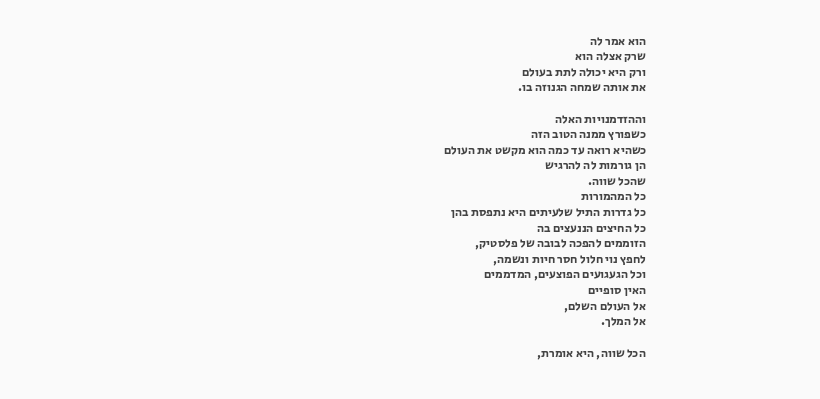הוא אמר לה
שרק אצלה הוא
ורק היא יכולה לתת בעולם
את אותה שמחה הגנוזה בו.

וההזדמנויות האלה
כשפורץ ממנה הטוב הזה
כשהיא רואה עד כמה הוא מקשט את העולם
הן גורמות לה להרגיש
שהכל שווה.
כל המהמורות
כל גדרות התיל שלעיתים היא נתפסת בהן
כל החיצים הננעצים בה
הזוממים להפכה לבובה של פלסטיק,
לחפץ נוי חלול חסר חיות ונשמה,
וכל הגעגועים הפוצעים, המדממים
האין סופיים
אל העולם השלם,
אל המלך.

הכל שווה, היא אומרת,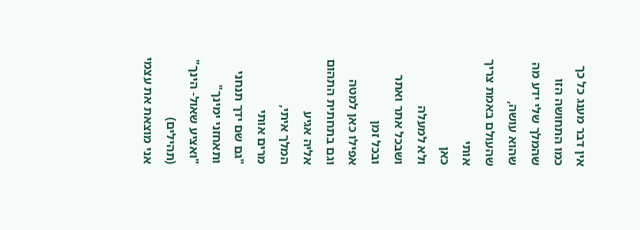אין דבר מענג כל כך
כמו התחושה הזו
שהמלך שלי ידע מה שהוא עושה,
שהעולם באמת צריך אותי
כאן
ולא למעלה
ושבכל אתר ואתר
ובכל זמן
אפילו כאן למטה
וגם בתחתית התהום אליה אגיע
המלך איתי,
מרים אותי
"גם שם ידך תנחני
ותאחזני ימינך"
"ואציע שאול- הינך"      (תהילים)
אני מוצאת את עצמי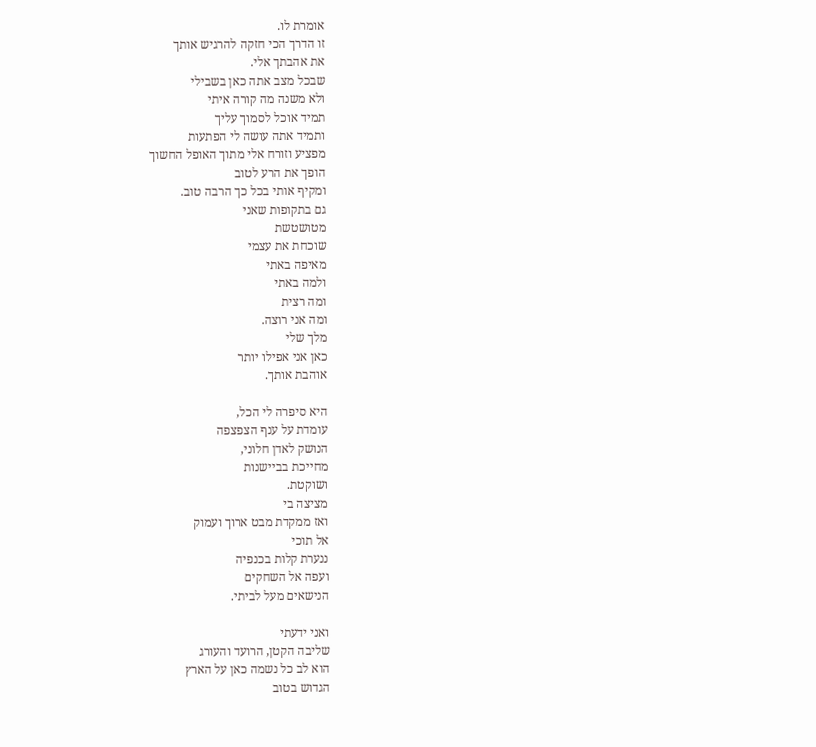אומרת לו.
זו הדרך הכי חזקה להרגיש אותך
את אהבתך אלי.
שבכל מצב אתה כאן בשבילי
ולא משנה מה קורה איתי
תמיד אוכל לסמוך עליך
ותמיד אתה עושה לי הפתעות
מפציע וזורח אלי מתוך האופל החשוך
הופך את הרע לטוב
ומקיף אותי בכל כך הרבה טוב.
גם בתקופות שאני
מטושטשת
שוכחת את עצמי
מאיפה באתי
ולמה באתי
ומה רצית
ומה אני רוצה.
מלך שלי
כאן אני אפילו יותר
אוהבת אותך.

היא סיפרה לי הכל,
עומדת על ענף הצפצפה
הנושק לאדן חלוני,
מחייכת בביישנות
ושוקטת.
מציצה בי
ואז ממקדת מבט ארוך ועמוק
אל תוכי
ננערת קלות בכנפיה
ועפה אל השחקים
הנישאים מעל לביתי.

ואני ידעתי
שליבה הקטן, הרועד והעורג
הוא לב כל נשמה כאן על הארץ
הגדוש בטוב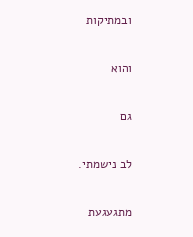ובמתיקות

והוא

גם

לב נישמתי.

מתגעגעת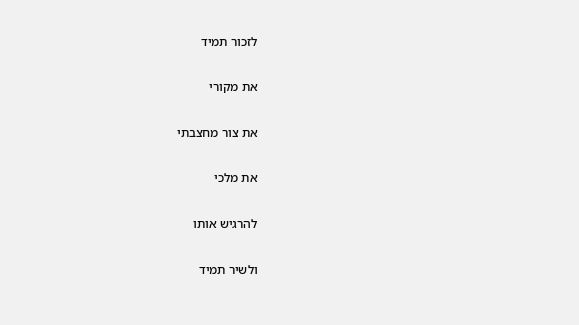לזכור תמיד

את מקורי

את צור מחצבתי

את מלכי

להרגיש אותו

ולשיר תמיד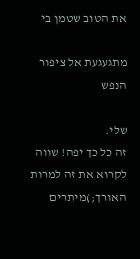את הטוב שטמן בי

מתגעגעת אל ציפור הנפש

שלי.
זה כל כך יפה! שווה לקרוא את זה למרות האורך;)מיתרים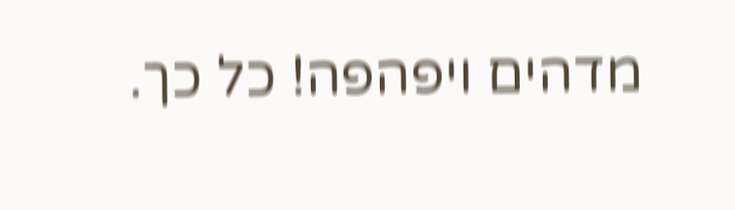מדהים ויפהפה! כל כך.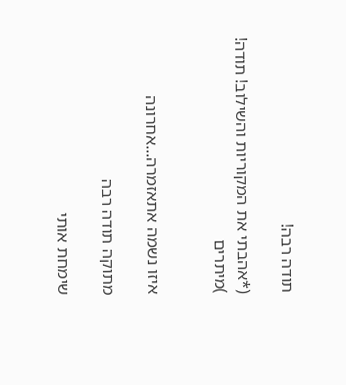תודה רבה!

(*אהבתי את המקוריות והשילוב! תודה! )מיתרים


איזו נשמה אתאזמרה...אחרונה

מתוקה תודה רבה

שימחת אותי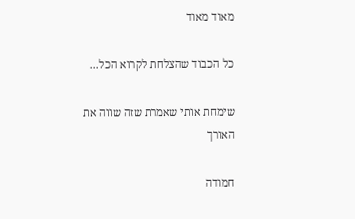מאוד מאוד

כל הכבוד שהצלחת לקרוא הכל...

שימחת אותי שאמרת שזה שווה את האורך

חמודה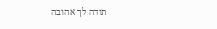תודה לך אהובה